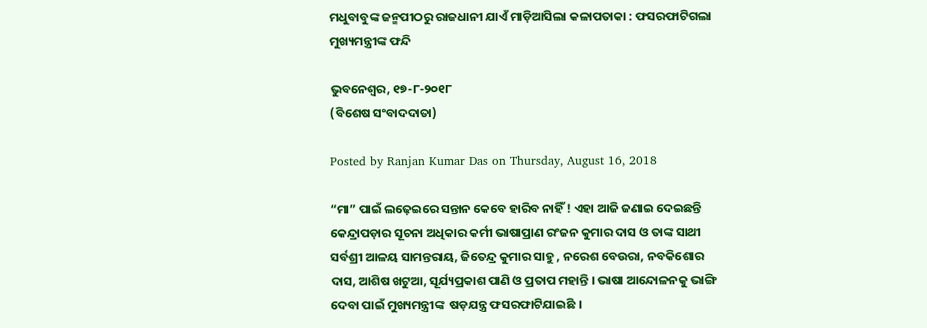ମଧୁବାବୁଙ୍କ ଜନ୍ମପୀଠରୁ ରାଜଧାନୀ ଯାଏଁ ମାଡ଼ିଆସିଲା କଳାପତାକା : ଫସରଫାଟିଗଲା ମୁଖ୍ୟମନ୍ତ୍ରୀଙ୍କ ଫନ୍ଦି

ଭୁବନେଶ୍ୱର, ୧୭-୮-୨୦୧୮
(ବିଶେଷ ସଂବାଦଦାତା)

Posted by Ranjan Kumar Das on Thursday, August 16, 2018

“ମା” ପାଇଁ ଲଢ଼େଇରେ ସନ୍ତାନ କେବେ ହାରିବ ନାହିଁ ! ଏହା ଆଜି ଜଣାଇ ଦେଇଛନ୍ତି କେନ୍ଦ୍ରାପଡ଼ାର ସୂଚନା ଅଧିକାର କର୍ମୀ ଭାଷାପ୍ରାଣ ରଂଜନ କୁମାର ଦାସ ଓ ତାଙ୍କ ସାଥୀ ସର୍ବଶ୍ରୀ ଆଳୟ ସାମନ୍ତରାୟ, ଜିତେନ୍ଦ୍ର କୁମାର ସାହୁ , ନରେଶ ବେଉରା, ନବକିଶୋର ଦାସ, ଆଶିଷ ଖଟୁଆ, ସୂର୍ଯ୍ୟପ୍ରକାଶ ପାଣି ଓ ପ୍ରତାପ ମହାନ୍ତି । ଭାଷା ଆନ୍ଦୋଳନକୁ ଭାଙ୍ଗି ଦେବା ପାଇଁ ମୁଖ୍ୟମନ୍ତ୍ରୀଙ୍କ  ଷଡ଼ଯନ୍ତ୍ର ଫସରଫାଟିଯାଇଛି ।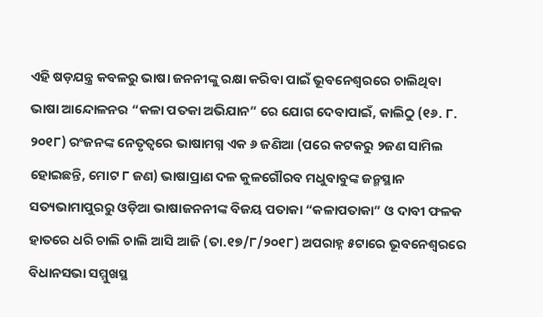ଏହି ଷଡ଼ଯନ୍ତ୍ର କବଳରୁ ଭାଷା ଜନନୀଙ୍କୁ ରକ୍ଷା କରିବା ପାଇଁ ଭୂବନେଶ୍ୱରରେ ଚାଲିଥିବା ଭାଷା ଆନ୍ଦୋଳନର “କଳା ପତକା ଅଭିଯାନ” ରେ ଯୋଗ ଦେବାପାଇଁ, କାଲିଠୁ (୧୬. ୮. ୨୦୧୮) ରଂଜନଙ୍କ ନେତୃତ୍ୱରେ ଭାଷାମଗ୍ନ ଏକ ୬ ଜଣିଆ (ପରେ କଟକରୁ ୨ଜଣ ସାମିଲ ହୋଇଛନ୍ତି, ମୋଟ ୮ ଜଣ) ଭାଷାପ୍ରାଣ ଦଳ କୁଳଗୌରବ ମଧୁବାବୁଙ୍କ ଜନ୍ମସ୍ଥାନ ସତ୍ୟଭାମାପୁରରୁ ଓଡ଼ିଆ ଭାଷାଜନନୀଙ୍କ ବିଜୟ ପତାକା “କଳାପତାକା” ଓ ଦାବୀ ଫଳକ ହାତରେ ଧରି ଚାଲି ଚାଲି ଆସି ଆଜି (ତା.୧୭/୮/୨୦୧୮) ଅପରାହ୍ନ ୫ଟାରେ ଭୂବନେଶ୍ୱରରେ ବିଧାନସଭା ସମ୍ମୁଖସ୍ଥ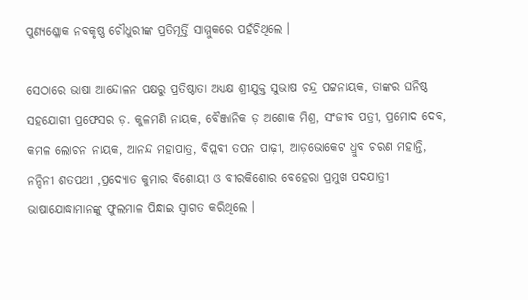ପୁଣ୍ୟଶ୍ଳୋକ ନବକୃଷ୍ଣ ଚୌଧୁରୀଙ୍କ ପ୍ରତିମୂର୍ତ୍ତି ସାମ୍ମୁକରେ ପହଁଚିଥିଲେ ।

ସେଠାରେ ଭାଷା ଆନ୍ଦୋଳନ ପକ୍ଷରୁ ପ୍ରତିଷ୍ଠାତା ଅଧ୍ୟକ୍ଷ ଶ୍ରୀଯୁକ୍ତ ସୁଭାଷ ଚନ୍ଦ୍ର ପଟ୍ଟନାୟକ, ତାଙ୍କର ଘନିଷ୍ଠ ସହଯୋଗୀ ପ୍ରଫେସର ଡ଼. କୁଳମଣି ନାୟକ, ବୈଞ୍ଜାନିକ ଡ଼ ଅଶୋକ ମିଶ୍ର, ସଂଜୀବ ପତ୍ରୀ, ପ୍ରମୋଦ ଦେବ, କମଳ ଲୋଚନ ନାୟକ, ଆନନ୍ଦ ମହାପାତ୍ର, ବିପ୍ଲବୀ ତପନ ପାଢ଼ୀ, ଆଡ଼ଭୋକେଟ ଧ୍ରୁବ ଚରଣ ମହାନ୍ତି, ନନ୍ଦିନୀ ଶତପଥୀ ,ପ୍ରଦ୍ୟୋତ କୁମାର ବିଶୋୟୀ ଓ ବୀରକିଶୋର ବେହେରା ପ୍ରମୁଖ ପଦଯାତ୍ରୀ ଭାଷାଯୋଦ୍ଧାମାନଙ୍କୁ ଫୁଲମାଳ ପିନ୍ଧାଇ ସ୍ୱାଗତ କରିଥିଲେ ।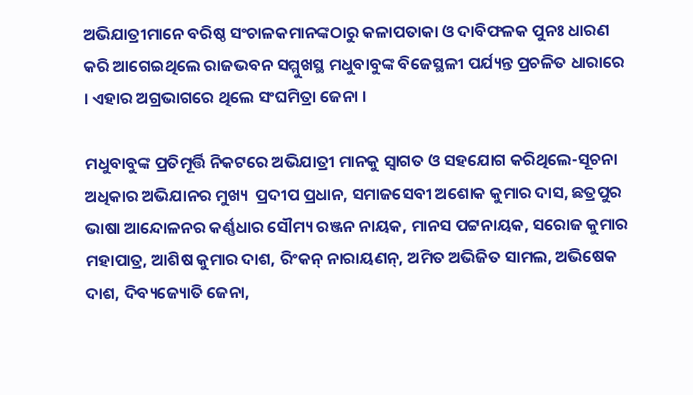ଅଭିଯାତ୍ରୀମାନେ ବରିଷ୍ଠ ସଂଚାଳକମାନଙ୍କଠାରୁ କଳାପତାକା ଓ ଦାବିଫଳକ ପୁନଃ ଧାରଣ କରି ଆଗେଇଥିଲେ ରାଜଭବନ ସମ୍ମୁଖସ୍ଥ ମଧୁବାବୁଙ୍କ ବିଜେସ୍ଥଳୀ ପର୍ଯ୍ୟନ୍ତ ପ୍ରଚଳିତ ଧାରାରେ । ଏହାର ଅଗ୍ରଭାଗରେ ଥିଲେ ସଂଘମିତ୍ରା ଜେନା ।

ମଧୁବାବୁଙ୍କ ପ୍ରତିମୂର୍ତ୍ତି ନିକଟରେ ଅଭିଯାତ୍ରୀ ମାନକୁ ସ୍ୱାଗତ ଓ ସହଯୋଗ କରିଥିଲେ-ସୂଚନା ଅଧିକାର ଅଭିଯାନର ମୁଖ୍ୟ  ପ୍ରଦୀପ ପ୍ରଧାନ, ସମାଜସେବୀ ଅଶୋକ କୁମାର ଦାସ, ଛତ୍ରପୁର ଭାଷା ଆନ୍ଦୋଳନର କର୍ଣ୍ଣଧାର ସୌମ୍ୟ ରଞ୍ଜନ ନାୟକ, ମାନସ ପଟ୍ଟନାୟକ, ସରୋଜ କୁମାର ମହାପାତ୍ର, ଆଶିଷ କୁମାର ଦାଶ, ରିଂକନ୍ ନାରାୟଣନ୍, ଅମିତ ଅଭିଜିତ ସାମଲ, ଅଭିଷେକ ଦାଶ, ଦିବ୍ୟଜ୍ୟୋତି ଜେନା,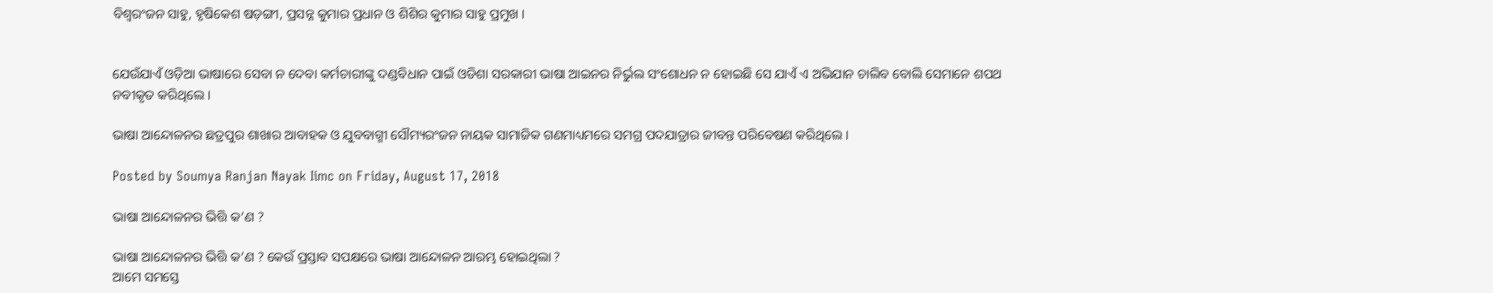ବିଶ୍ୱରଂଜନ ସାହୁ, ହୃଷିକେଶ ଷଡ଼ଙ୍ଗୀ, ପ୍ରସନ୍ନ କୁମାର ପ୍ରଧାନ ଓ ଶିଶିର କୁମାର ସାହୁ ପ୍ରମୁଖ ।


ଯେଉଁଯାଏଁ ଓଡ଼ିଆ ଭାଷାରେ ସେବା ନ ଦେବା କର୍ମଚାରୀଙ୍କୁ ଦଣ୍ଡବିଧାନ ପାଇଁ ଓଡିଶା ସରକାରୀ ଭାଷା ଆଇନର ନିର୍ଭୁଲ ସଂଶୋଧନ ନ ହୋଇଛି ସେ ଯାଏଁ ଏ ଅଭିଯାନ ଚାଲିବ ବୋଲି ସେମାନେ ଶପଥ ନବୀକୃତ କରିଥିଲେ ।

ଭାଷା ଆନ୍ଦୋଳନର ଛତ୍ରପୁର ଶାଖାର ଆବାହକ ଓ ଯୁବବାଗ୍ମୀ ସୌମ୍ୟରଂଜନ ନାୟକ ସାମାଜିକ ଗଣମାଧ୍ୟମରେ ସମଗ୍ର ପଦଯାତ୍ରାର ଜୀବନ୍ତ ପରିବେଷଣ କରିଥିଲେ ।

Posted by Soumya Ranjan Nayak Iimc on Friday, August 17, 2018

ଭାଷା ଆନ୍ଦୋଳନର ଭିତ୍ତି କ’ଣ ?

ଭାଷା ଆନ୍ଦୋଳନର ଭିତ୍ତି କ’ଣ ? କେଉଁ ପ୍ରସ୍ତାବ ସପକ୍ଷରେ ଭାଷା ଆନ୍ଦୋଳନ ଆରମ୍ଭ ହୋଇଥିଲା ?
ଆମେ ସମସ୍ତେ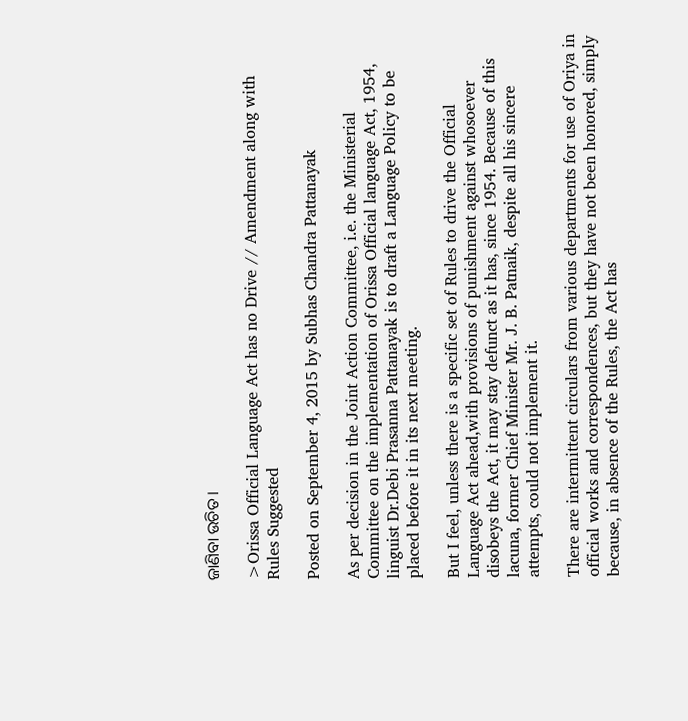ଜାଣିବା ଉଚିତ ।

>Orissa Official Language Act has no Drive // Amendment along with Rules Suggested

Posted on September 4, 2015 by Subhas Chandra Pattanayak

As per decision in the Joint Action Committee, i.e. the Ministerial Committee on the implementation of Orissa Official language Act, 1954, linguist Dr.Debi Prasanna Pattanayak is to draft a Language Policy to be placed before it in its next meeting.

But I feel, unless there is a specific set of Rules to drive the Official Language Act ahead,with provisions of punishment against whosoever disobeys the Act, it may stay defunct as it has, since 1954. Because of this lacuna, former Chief Minister Mr. J. B. Patnaik, despite all his sincere attempts, could not implement it.

There are intermittent circulars from various departments for use of Oriya in official works and correspondences, but they have not been honored, simply because, in absence of the Rules, the Act has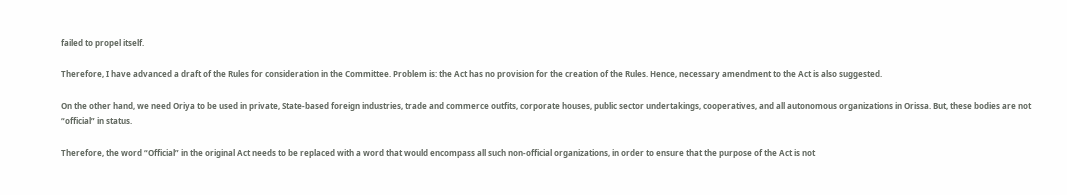failed to propel itself.

Therefore, I have advanced a draft of the Rules for consideration in the Committee. Problem is: the Act has no provision for the creation of the Rules. Hence, necessary amendment to the Act is also suggested.

On the other hand, we need Oriya to be used in private, State-based foreign industries, trade and commerce outfits, corporate houses, public sector undertakings, cooperatives, and all autonomous organizations in Orissa. But, these bodies are not “official” in status.

Therefore, the word “Official” in the original Act needs to be replaced with a word that would encompass all such non-official organizations, in order to ensure that the purpose of the Act is not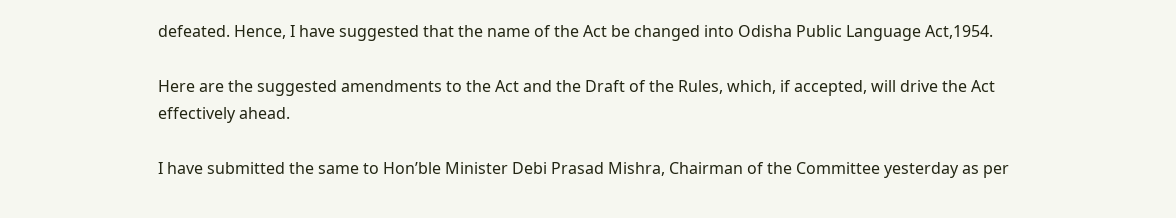defeated. Hence, I have suggested that the name of the Act be changed into Odisha Public Language Act,1954.

Here are the suggested amendments to the Act and the Draft of the Rules, which, if accepted, will drive the Act effectively ahead.

I have submitted the same to Hon’ble Minister Debi Prasad Mishra, Chairman of the Committee yesterday as per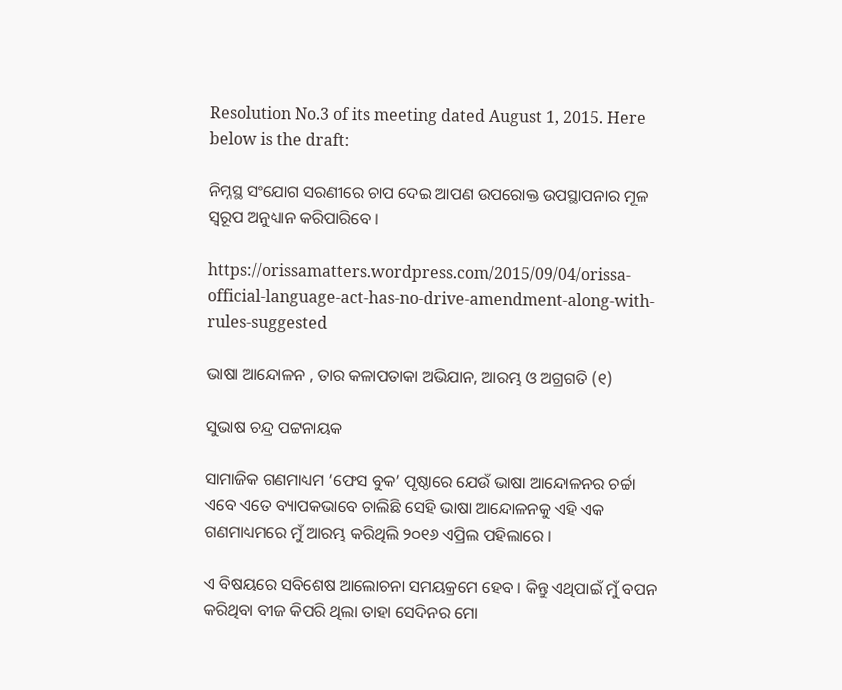Resolution No.3 of its meeting dated August 1, 2015. Here below is the draft:

ନିମ୍ନସ୍ଥ ସଂଯୋଗ ସରଣୀରେ ଚାପ ଦେଇ ଆପଣ ଉପରୋକ୍ତ ଉପସ୍ଥାପନାର ମୂଳ ସ୍ବରୂପ ଅନୁଧ୍ୟାନ କରିପାରିବେ ।

https://orissamatters.wordpress.com/2015/09/04/orissa-official-language-act-has-no-drive-amendment-along-with-rules-suggested

ଭାଷା ଆନ୍ଦୋଳନ , ତାର କଳାପତାକା ଅଭିଯାନ, ଆରମ୍ଭ ଓ ଅଗ୍ରଗତି (୧)

ସୁଭାଷ ଚନ୍ଦ୍ର ପଟ୍ଟନାୟକ

ସାମାଜିକ ଗଣମାଧ୍ୟମ ‘ଫେସ ବୁକ’ ପୃଷ୍ଠାରେ ଯେଉଁ ଭାଷା ଆନ୍ଦୋଳନର ଚର୍ଚ୍ଚା ଏବେ ଏତେ ବ୍ୟାପକଭାବେ ଚାଲିଛି ସେହି ଭାଷା ଆନ୍ଦୋଳନକୁ ଏହି ଏକ ଗଣମାଧ୍ୟମରେ ମୁଁ ଆରମ୍ଭ କରିଥିଲି ୨୦୧୬ ଏପ୍ରିଲ ପହିଲାରେ ।

ଏ ବିଷୟରେ ସବିଶେଷ ଆଲୋଚନା ସମୟକ୍ରମେ ହେବ । କିନ୍ତୁ ଏଥିପାଇଁ ମୁଁ ବପନ କରିଥିବା ବୀଜ କିପରି ଥିଲା ତାହା ସେଦିନର ମୋ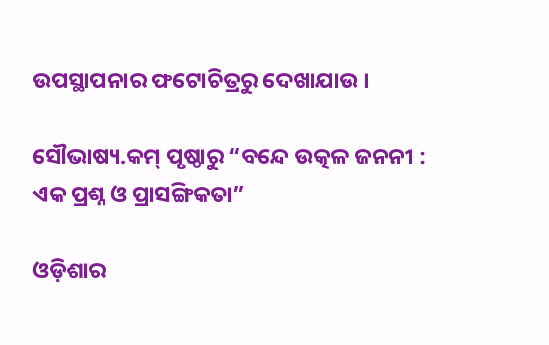ଉପସ୍ଥାପନାର ଫଟୋଚିତ୍ରରୁ ଦେଖାଯାଉ ।

ସୌଭାଷ୍ୟ.କମ୍ ପୃଷ୍ଠାରୁ “ବନ୍ଦେ ଉତ୍କଳ ଜନନୀ : ଏକ ପ୍ରଶ୍ନ ଓ ପ୍ରାସଙ୍ଗିକତା”

ଓଡ଼ିଶାର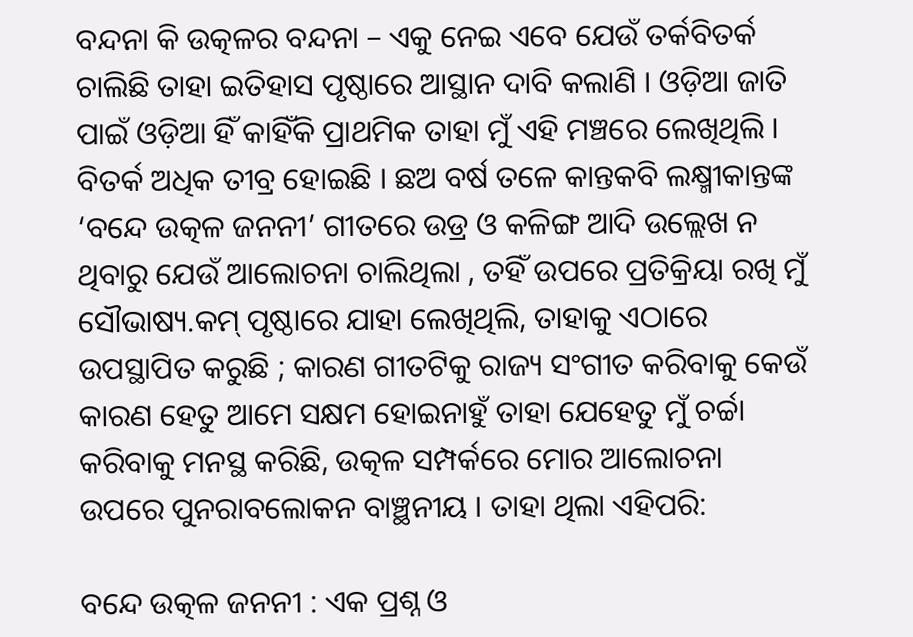ବନ୍ଦନା କି ଉତ୍କଳର ବନ୍ଦନା – ଏକୁ ନେଇ ଏବେ ଯେଉଁ ତର୍କବିତର୍କ ଚାଲିଛି ତାହା ଇତିହାସ ପୃଷ୍ଠାରେ ଆସ୍ଥାନ ଦାବି କଲାଣି । ଓଡ଼ିଆ ଜାତି ପାଇଁ ଓଡ଼ିଆ ହିଁ କାହିଁକି ପ୍ରାଥମିକ ତାହା ମୁଁ ଏହି ମଞ୍ଚରେ ଲେଖିଥିଲି । ବିତର୍କ ଅଧିକ ତୀବ୍ର ହୋଇଛି । ଛଅ ବର୍ଷ ତଳେ କାନ୍ତକବି ଲକ୍ଷ୍ମୀକାନ୍ତଙ୍କ ‘ବନ୍ଦେ ଉତ୍କଳ ଜନନୀ’ ଗୀତରେ ଉଡ୍ର ଓ କଳିଙ୍ଗ ଆଦି ଉଲ୍ଲେଖ ନ ଥିବାରୁ ଯେଉଁ ଆଲୋଚନା ଚାଲିଥିଲା , ତହିଁ ଉପରେ ପ୍ରତିକ୍ରିୟା ରଖି ମୁଁ ସୌଭାଷ୍ୟ.କମ୍ ପୃଷ୍ଠାରେ ଯାହା ଲେଖିଥିଲି, ତାହାକୁ ଏଠାରେ ଉପସ୍ଥାପିତ କରୁଛି ; କାରଣ ଗୀତଟିକୁ ରାଜ୍ୟ ସଂଗୀତ କରିବାକୁ କେଉଁ କାରଣ ହେତୁ ଆମେ ସକ୍ଷମ ହୋଇନାହୁଁ ତାହା ଯେହେତୁ ମୁଁ ଚର୍ଚ୍ଚା କରିବାକୁ ମନସ୍ଥ କରିଛି, ଉତ୍କଳ ସମ୍ପର୍କରେ ମୋର ଆଲୋଚନା ଉପରେ ପୁନରାବଲୋକନ ବାଞ୍ଛନୀୟ । ତାହା ଥିଲା ଏହିପରି:

ବନ୍ଦେ ଉତ୍କଳ ଜନନୀ : ଏକ ପ୍ରଶ୍ନ ଓ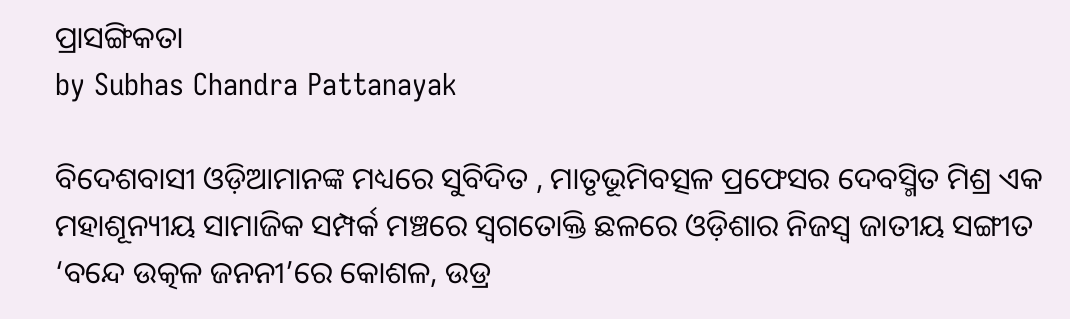ପ୍ରାସଙ୍ଗିକତା
by Subhas Chandra Pattanayak

ବିଦେଶବାସୀ ଓଡ଼ିଆମାନଙ୍କ ମଧ୍ୟରେ ସୁବିଦିତ , ମାତୃଭୂମିବତ୍ସଳ ପ୍ରଫେସର ଦେବସ୍ମିତ ମିଶ୍ର ଏକ ମହାଶୂନ୍ୟୀୟ ସାମାଜିକ ସମ୍ପର୍କ ମଞ୍ଚରେ ସ୍ବଗତୋକ୍ତି ଛଳରେ ଓଡ଼ିଶାର ନିଜସ୍ବ ଜାତୀୟ ସଙ୍ଗୀତ ‘ବନ୍ଦେ ଉତ୍କଳ ଜନନୀ’ରେ କୋଶଳ, ଉଡ୍ର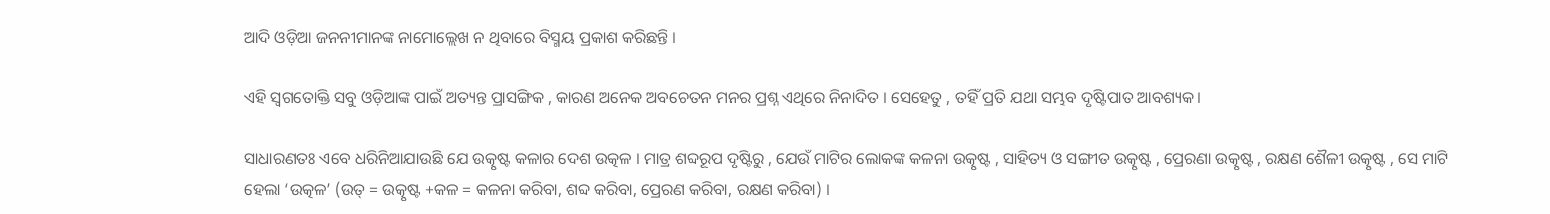ଆଦି ଓଡ଼ିଆ ଜନନୀମାନଙ୍କ ନାମୋଲ୍ଲେଖ ନ ଥିବାରେ ବିସ୍ମୟ ପ୍ରକାଶ କରିଛନ୍ତି ।

ଏହି ସ୍ବଗତୋକ୍ତି ସବୁ ଓଡ଼ିଆଙ୍କ ପାଇଁ ଅତ୍ୟନ୍ତ ପ୍ରାସଙ୍ଗିକ , କାରଣ ଅନେକ ଅବଚେତନ ମନର ପ୍ରଶ୍ନ ଏଥିରେ ନିନାଦିତ । ସେହେତୁ , ତହିଁ ପ୍ରତି ଯଥା ସମ୍ଭବ ଦୃଷ୍ଟିପାତ ଆବଶ୍ୟକ।

ସାଧାରଣତଃ ଏବେ ଧରିନିଆଯାଉଛି ଯେ ଉତ୍କୃଷ୍ଟ କଳାର ଦେଶ ଉତ୍କଳ । ମାତ୍ର ଶବ୍ଦରୂପ ଦୃଷ୍ଟିରୁ , ଯେଉଁ ମାଟିର ଲୋକଙ୍କ କଳନା ଉତ୍କୃଷ୍ଟ , ସାହିତ୍ୟ ଓ ସଙ୍ଗୀତ ଉତ୍କୃଷ୍ଟ , ପ୍ରେରଣା ଉତ୍କୃଷ୍ଟ , ରକ୍ଷଣ ଶୈଳୀ ଉତ୍କୃଷ୍ଟ , ସେ ମାଟି ହେଲା ‘ଉତ୍କଳ’ (ଉତ୍ = ଉତ୍କୃଷ୍ଟ +କଳ = କଳନା କରିବା, ଶବ୍ଦ କରିବା, ପ୍ରେରଣ କରିବା, ରକ୍ଷଣ କରିବା) ।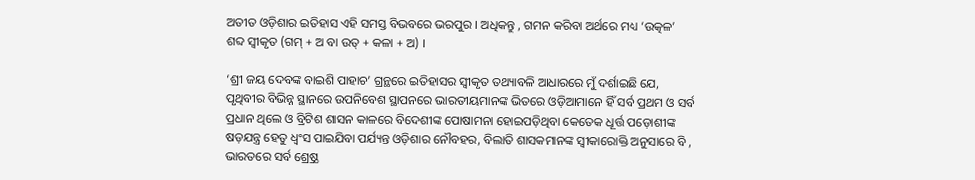ଅତୀତ ଓଡ଼ିଶାର ଇତିହାସ ଏହି ସମସ୍ତ ବିଭବରେ ଭରପୁର । ଅଧିକନ୍ତୁ , ଗମନ କରିବା ଅର୍ଥରେ ମଧ୍ୟ ‘ଉତ୍କଳ’ ଶବ୍ଦ ସ୍ବୀକୃତ (ଗମ୍ + ଅ ବା ଉତ୍ + କଳା + ଅ) ।

‘ଶ୍ରୀ ଜୟ ଦେବଙ୍କ ବାଇଶି ପାହାଚ’ ଗ୍ରନ୍ଥରେ ଇତିହାସର ସ୍ବୀକୃତ ତଥ୍ୟାବଳି ଆଧାରରେ ମୁଁ ଦର୍ଶାଇଛି ଯେ, ପୃଥିବୀର ବିଭିନ୍ନ ସ୍ଥାନରେ ଉପନିବେଶ ସ୍ଥାପନରେ ଭାରତୀୟମାନଙ୍କ ଭିତରେ ଓଡ଼ିଆମାନେ ହିଁ ସର୍ବ ପ୍ରଥମ ଓ ସର୍ବ ପ୍ରଧାନ ଥିଲେ ଓ ବ୍ରିଟିଶ ଶାସନ କାଳରେ ବିଦେଶୀଙ୍କ ପୋଷାମନା ହୋଇପଡ଼ିଥିବା କେତେକ ଧୂର୍ତ୍ତ ପଡ଼ୋଶୀଙ୍କ ଷଡ଼ଯନ୍ତ୍ର ହେତୁ ଧ୍ବଂସ ପାଇଯିବା ପର୍ଯ୍ୟନ୍ତ ଓଡ଼ିଶାର ନୌବହର, ବିଲାତି ଶାସକମାନଙ୍କ ସ୍ବୀକାରୋକ୍ତି ଅନୁସାରେ ବି , ଭାରତରେ ସର୍ବ ଶ୍ର୍ରେଷ୍ଠ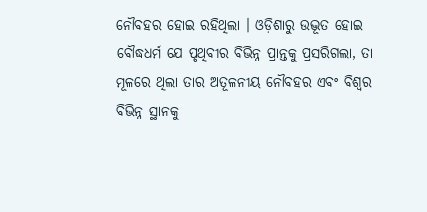ନୌବହର ହୋଇ ରହିଥିଲା । ଓଡ଼ିଶାରୁ ଉଦ୍ଭୂତ ହୋଇ ବୌଦ୍ଧଧର୍ମ ଯେ ପୃଥିବୀର ବିଭିନ୍ନ ପ୍ରାନ୍ତକୁ ପ୍ରସରିଗଲା, ତା ମୂଳରେ ଥିଲା ତାର ଅତୂଳନୀୟ ନୌବହର ଏବଂ ବିଶ୍ବର ବିଭିନ୍ନ ସ୍ଥାନକୁ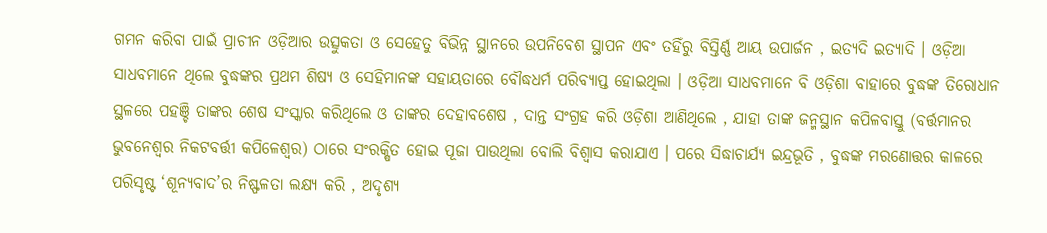ଗମନ କରିବା ପାଇଁ ପ୍ରାଚୀନ ଓଡ଼ିଆର ଉତ୍ସୁକତା ଓ ସେହେତୁ ବିଭିନ୍ନ ସ୍ଥାନରେ ଉପନିବେଶ ସ୍ଥାପନ ଏବଂ ତହିଁରୁ ବିସ୍ତିର୍ଣ୍ଣ ଆୟ ଉପାର୍ଜନ , ଇତ୍ୟଦି ଇତ୍ୟାଦି । ଓଡ଼ିଆ ସାଧବମାନେ ଥିଲେ ବୁଦ୍ଧଙ୍କର ପ୍ରଥମ ଶିଷ୍ୟ ଓ ସେହିମାନଙ୍କ ସହାୟତାରେ ବୌଦ୍ଧଧର୍ମ ପରିବ୍ୟାପ୍ତ ହୋଇଥିଲା । ଓଡ଼ିଆ ସାଧବମାନେ ବି ଓଡ଼ିଶା ବାହାରେ ବୁଦ୍ଧଙ୍କ ତିରୋଧାନ ସ୍ଥଳରେ ପହଞ୍ଚି ତାଙ୍କର ଶେଷ ସଂସ୍କାର କରିଥିଲେ ଓ ତାଙ୍କର ଦେହାବଶେଷ , ଦାନ୍ତ ସଂଗ୍ରହ କରି ଓଡ଼ିଶା ଆଣିଥିଲେ , ଯାହା ତାଙ୍କ ଜନ୍ମସ୍ଥାନ କପିଳବାସ୍ତୁ (ବର୍ତ୍ତମାନର ଭୁବନେଶ୍ବର ନିକଟବର୍ତ୍ତୀ କପିଳେଶ୍ବର) ଠାରେ ସଂରକ୍ଷିତ ହୋଇ ପୂଜା ପାଉଥିଲା ବୋଲି ବିଶ୍ଵାସ କରାଯାଏ । ପରେ ସିଦ୍ଧାଚାର୍ଯ୍ୟ ଇନ୍ଦ୍ରଭୂତି , ବୁଦ୍ଧଙ୍କ ମରଣୋତ୍ତର କାଳରେ ପରିସୃଷ୍ଟ ‘ଶୂନ୍ୟବାଦ’ର ନିଷ୍ଫଳତା ଲକ୍ଷ୍ୟ କରି , ଅଦୃଶ୍ୟ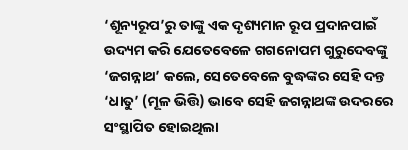‘ଶୂନ୍ୟରୂପ’ରୁ ତାଙ୍କୁ ଏକ ଦୃଶ୍ୟମାନ ରୂପ ପ୍ରଦାନପାଇଁ ଉଦ୍ୟମ କରି ଯେତେବେଳେ ଗଗନୋପମ ଗୁରୁଦେବଙ୍କୁ ‘ଜଗନ୍ନାଥ’ କଲେ, ସେତେବେଳେ ବୁଦ୍ଧଙ୍କର ସେହି ଦନ୍ତ ‘ଧାତୁ’ (ମୂଳ ଭିତ୍ତି) ଭାବେ ସେହି ଜଗନ୍ନାଥଙ୍କ ଉଦରରେ ସଂସ୍ଥାପିତ ହୋଇଥିଲା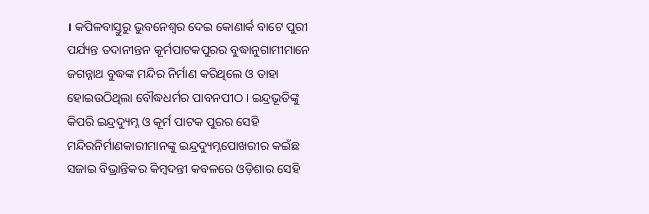। କପିଳବାସ୍ତୁରୁ ଭୁବନେଶ୍ବର ଦେଇ କୋଣାର୍କ ବାଟେ ପୁରୀ ପର୍ଯ୍ୟନ୍ତ ତଦାନୀନ୍ତନ କୂର୍ମପାଟକପୁରର ବୁଦ୍ଧାନୁଗାମୀମାନେ ଜଗନ୍ନାଥ ବୁଦ୍ଧଙ୍କ ମନ୍ଦିର ନିର୍ମାଣ କରିଥିଲେ ଓ ତାହା ହୋଇଉଠିଥିଲା ବୌଦ୍ଧଧର୍ମର ପାବନପୀଠ । ଇନ୍ଦ୍ରଭୂତିଙ୍କୁ କିପରି ଇନ୍ଦ୍ରଦ୍ୟୁମ୍ନ ଓ କୂର୍ମ ପାଟକ ପୁରର ସେହି ମନ୍ଦିରନିର୍ମାଣକାରୀମାନଙ୍କୁ ଇନ୍ଦ୍ରଦ୍ୟୁମ୍ନପୋଖରୀର କଇଁଛ ସଜାଇ ବିଭ୍ରାନ୍ତିକର କିମ୍ବଦନ୍ତୀ କବଳରେ ଓଡ଼ିଶାର ସେହି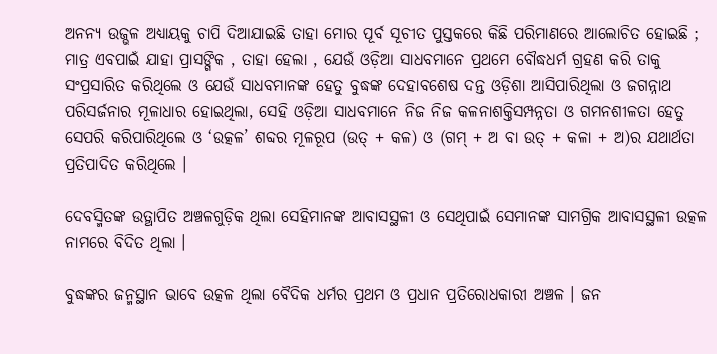ଅନନ୍ୟ ଉଜ୍ଭଳ ଅଧ୍ୟାୟକୁ ଚାପି ଦିଆଯାଇଛି ତାହା ମୋର ପୂର୍ବ ସୂଚୀତ ପୁସ୍ତକରେ କିଛି ପରିମାଣରେ ଆଲୋଚିତ ହୋଇଛି ; ମାତ୍ର ଏବପାଇଁ ଯାହା ପ୍ରାସଙ୍ଗିକ , ତାହା ହେଲା , ଯେଉଁ ଓଡ଼ିଆ ସାଧବମାନେ ପ୍ରଥମେ ବୌଦ୍ଧଧର୍ମ ଗ୍ରହଣ କରି ତାକୁ ସଂପ୍ରସାରିତ କରିଥିଲେ ଓ ଯେଉଁ ସାଧବମାନଙ୍କ ହେତୁ ବୁଦ୍ଧଙ୍କ ଦେହାବଶେଷ ଦନ୍ତ ଓଡ଼ିଶା ଆସିପାରିଥିଲା ଓ ଜଗନ୍ନାଥ ପରିସର୍ଜନାର ମୂଳାଧାର ହୋଇଥିଲା, ସେହି ଓଡ଼ିଆ ସାଧବମାନେ ନିଜ ନିଜ କଳନାଶକ୍ତିସମ୍ପନ୍ନତା ଓ ଗମନଶୀଳତା ହେତୁ ସେପରି କରିପାରିଥିଲେ ଓ ‘ଉତ୍କଳ’ ଶବ୍ଦର ମୂଳରୂପ (ଉତ୍ + କଳ) ଓ (ଗମ୍ + ଅ ବା ଉତ୍ + କଳା + ଅ)ର ଯଥାର୍ଥତା ପ୍ରତିପାଦିତ କରିଥିଲେ ।

ଦେବସ୍ମିତଙ୍କ ଉତ୍ଥାପିତ ଅଞ୍ଚଳଗୁଡ଼ିକ ଥିଲା ସେହିମାନଙ୍କ ଆବାସସ୍ଥଳୀ ଓ ସେଥିପାଇଁ ସେମାନଙ୍କ ସାମଗ୍ରିକ ଆବାସସ୍ଥଳୀ ଉତ୍କଳ ନାମରେ ବିଦିତ ଥିଲା ।

ବୁଦ୍ଧଙ୍କର ଜନ୍ମସ୍ଥାନ ଭାବେ ଉତ୍କଳ ଥିଲା ବୈଦିକ ଧର୍ମର ପ୍ରଥମ ଓ ପ୍ରଧାନ ପ୍ରତିରୋଧକାରୀ ଅଞ୍ଚଳ । ଜନ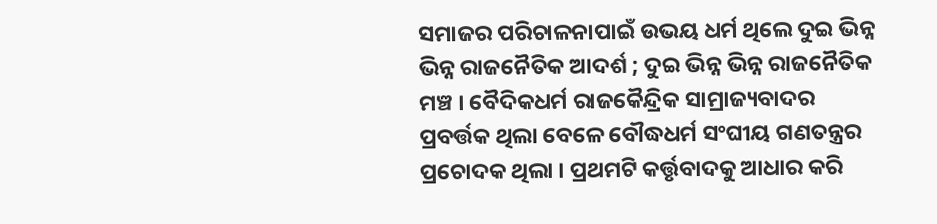ସମାଜର ପରିଚାଳନାପାଇଁ ଉଭୟ ଧର୍ମ ଥିଲେ ଦୁଇ ଭିନ୍ନ ଭିନ୍ନ ରାଜନୈତିକ ଆଦର୍ଶ ; ଦୁଇ ଭିନ୍ନ ଭିନ୍ନ ରାଜନୈତିକ ମଞ୍ଚ । ବୈଦିକଧର୍ମ ରାଜକୈନ୍ଦ୍ରିକ ସାମ୍ରାଜ୍ୟବାଦର ପ୍ରବର୍ତ୍ତକ ଥିଲା ବେଳେ ବୌଦ୍ଧଧର୍ମ ସଂଘୀୟ ଗଣତନ୍ତ୍ରର ପ୍ରଚୋଦକ ଥିଲା । ପ୍ରଥମଟି କର୍ତ୍ତୃବାଦକୁ ଆଧାର କରି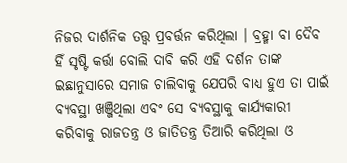ନିଜର ଦାର୍ଶନିକ ତତ୍ତ୍ବ ପ୍ରବର୍ତ୍ତନ କରିଥିଲା । ବ୍ରହ୍ମା ବା ଦୈବ ହିଁ ସୃଷ୍ଟି କର୍ତ୍ତା ବୋଲି ଦାବି କରି ଏହି ଦର୍ଶନ ତାଙ୍କ ଇଛାନୁସାରେ ସମାଜ ଚାଲିବାକୁ ଯେପରି ବାଧ୍ୟ ହୁଏ ତା ପାଇଁ ବ୍ୟବସ୍ଥା ଖଞ୍ଜିଥିଲା ଏବଂ ସେ ବ୍ୟବସ୍ଥାକୁ କାର୍ଯ୍ୟକାରୀ କରିବାକୁ ରାଜତନ୍ତ୍ର ଓ ଜାତିତନ୍ତ୍ର ତିଆରି କରିଥିଲା ଓ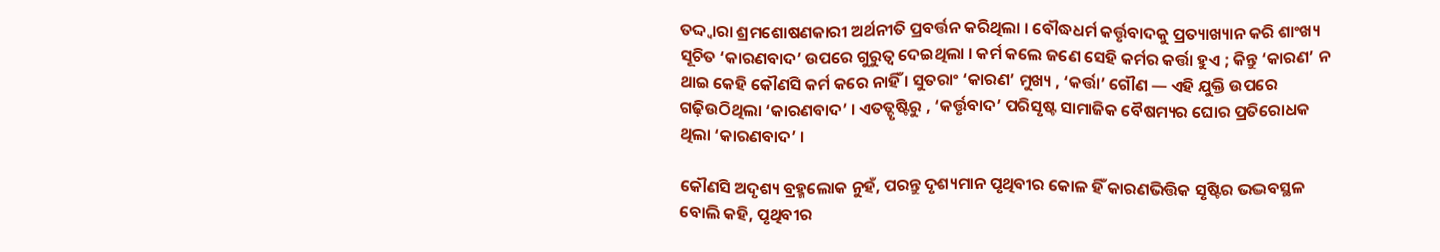ତଦ୍ଦ୍ବାରା ଶ୍ରମଶୋଷଣକାରୀ ଅର୍ଥନୀତି ପ୍ରବର୍ତ୍ତନ କରିଥିଲା । ବୌଦ୍ଧଧର୍ମ କର୍ତ୍ତୃବାଦକୁ ପ୍ରତ୍ୟାଖ୍ୟାନ କରି ଶାଂଖ୍ୟ ସୂଚିତ ‘କାରଣବାଦ’ ଉପରେ ଗୁରୁତ୍ବ ଦେଇଥିଲା । କର୍ମ କଲେ ଜଣେ ସେହି କର୍ମର କର୍ତ୍ତା ହୁଏ ; କିନ୍ତୁ ‘କାରଣ’ ନ ଥାଇ କେହି କୌଣସି କର୍ମ କରେ ନାହିଁ । ସୁତରାଂ ‘କାରଣ’ ମୁଖ୍ୟ , ‘କର୍ତ୍ତା’ ଗୌଣ — ଏହି ଯୁକ୍ତି ଉପରେ ଗଢ଼ିଉଠିଥିଲା ‘କାରଣବାଦ’ । ଏତତ୍ଦୃଷ୍ଟିରୁ , ‘କର୍ତ୍ତୃବାଦ’ ପରିସୃଷ୍ଟ ସାମାଜିକ ବୈଷମ୍ୟର ଘୋର ପ୍ରତିରୋଧକ ଥିଲା ‘କାରଣବାଦ’ ।

କୌଣସି ଅଦୃଶ୍ୟ ବ୍ରହ୍ମଲୋକ ନୁହଁ, ପରନ୍ତୁ ଦୃଶ୍ୟମାନ ପୃଥିବୀର କୋଳ ହିଁ କାରଣଭିତ୍ତିକ ସୃଷ୍ଟିର ଭଦ୍ଭବସ୍ଥଳ ବୋଲି କହି, ପୃଥିବୀର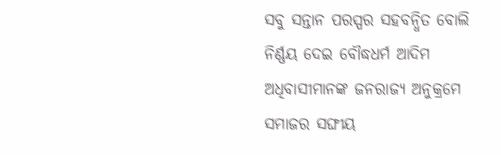ସବୁ ସନ୍ତାନ ପରସ୍ପର ସହବନ୍ଧିତ ବୋଲି ନିର୍ଣ୍ଣୟ ଦେଇ ବୌଦ୍ଧଧର୍ମ ଆଦିମ ଅଧିବାସୀମାନଙ୍କ ଜନରାଜ୍ୟ ଅନୁକ୍ରମେ ସମାଜର ସଙ୍ଘୀୟ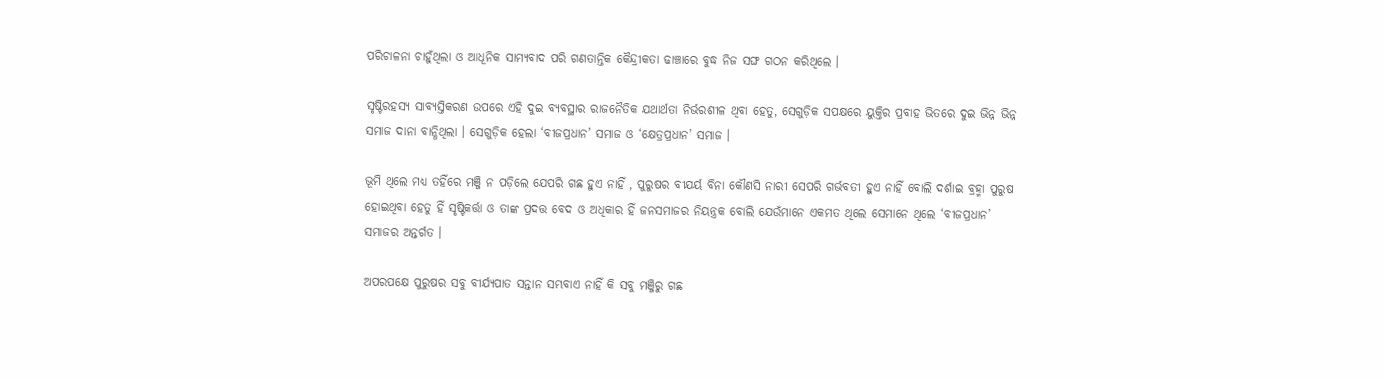ପରିଚାଳନା ଚାହୁଁଥିଲା ଓ ଆଧୂନିକ ସାମ୍ୟବାଦ ପରି ଗଣତାନ୍ତିକ କୈନ୍ଦ୍ରୀକତା ଢାଞ୍ଚାରେ ବୁଦ୍ଧ ନିଜ ସଙ୍ଘ ଗଠନ କରିଥିଲେ ।

ସୃଷ୍ଟିରହସ୍ୟ ସାବ୍ୟସ୍ତିକରଣ ଉପରେ ଏହି ଦୁଇ ବ୍ୟବସ୍ଥାର ରାଜନୈତିକ ଯଥାର୍ଥତା ନିର୍ଭରଶୀଳ ଥିବା ହେତୁ, ସେଗୁଡ଼ିକ ସପକ୍ଷରେ ୟୁକ୍ତିର ପ୍ରବାହ ଭିତରେ ଦୁଇ ଭିନ୍ନ ଭିନ୍ନ ସମାଜ ଦାନା ବାନ୍ଧିଥିଲା । ସେଗୁଡ଼ିକ ହେଲା ‘ବୀଜପ୍ରଧାନ’ ସମାଜ ଓ ‘କ୍ଷେତ୍ରପ୍ରଧାନ’ ସମାଜ ।

ଭୂମି ଥିଲେ ମଧ୍ୟ ତହିଁରେ ମଞ୍ଜି ନ ପଡ଼ିଲେ ଯେପରି ଗଛ ହୁଏ ନାହିଁ , ପୁରୁଷର ବୀଯର୍ୟ ବିନା କୌଣସି ନାରୀ ସେପରି ଗର୍ଭବତୀ ହୁଏ ନାହିଁ ବୋଲି ଦର୍ଶାଇ ବ୍ରହ୍ମା ପୁରୁଷ ହୋଇଥିବା ହେତୁ ହିଁ ସୃଷ୍ଟିକର୍ତ୍ତା ଓ ତାଙ୍କ ପ୍ରଦତ୍ତ ବେଦ ଓ ଅଧିକାର ହିଁ ଜନସମାଜର ନିୟନ୍ତ୍ରକ ବୋଲି ଯେଉଁମାନେ ଏକମତ ଥିଲେ ସେମାନେ ଥିଲେ ‘ବୀଜପ୍ରଧାନ’ ସମାଜର ଅନ୍ତର୍ଗତ ।

ଅପରପକ୍ଷେ ପୁରୁଷର ସବୁ ବୀର୍ଯ୍ୟପାତ ସନ୍ତାନ ସମ୍ଭବାଏ ନାହିଁ କି ସବୁ ମଞ୍ଜିରୁ ଗଛ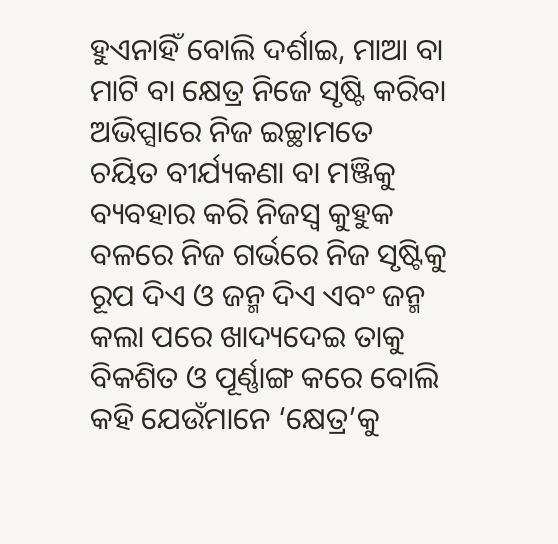ହୁଏନାହିଁ ବୋଲି ଦର୍ଶାଇ, ମାଆ ବା ମାଟି ବା କ୍ଷେତ୍ର ନିଜେ ସୃଷ୍ଟି କରିବା ଅଭିପ୍ସାରେ ନିଜ ଇଚ୍ଛାମତେ ଚୟିତ ବୀର୍ଯ୍ୟକଣା ବା ମଞ୍ଜିକୁ ବ୍ୟବହାର କରି ନିଜସ୍ବ କୁହୁକ ବଳରେ ନିଜ ଗର୍ଭରେ ନିଜ ସୃଷ୍ଟିକୁ ରୂପ ଦିଏ ଓ ଜନ୍ମ ଦିଏ ଏବଂ ଜନ୍ମ କଲା ପରେ ଖାଦ୍ୟଦେଇ ତାକୁ ବିକଶିତ ଓ ପୂର୍ଣ୍ଣାଙ୍ଗ କରେ ବୋଲି କହି ଯେଉଁମାନେ ‘କ୍ଷେତ୍ର’କୁ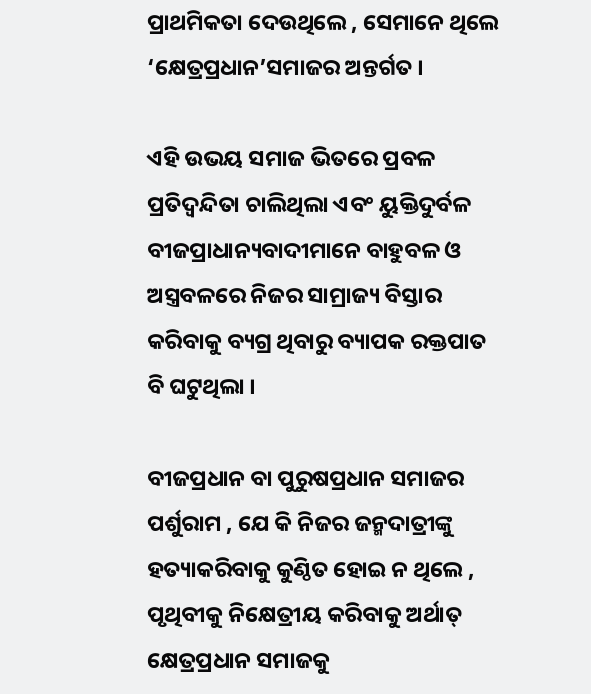ପ୍ରାଥମିକତା ଦେଉଥିଲେ , ସେମାନେ ଥିଲେ ‘କ୍ଷେତ୍ରପ୍ରଧାନ’ସମାଜର ଅନ୍ତର୍ଗତ ।

ଏହି ଉଭୟ ସମାଜ ଭିତରେ ପ୍ରବଳ ପ୍ରତିଦ୍ବନ୍ଦିତା ଚାଲିଥିଲା ଏବଂ ୟୁକ୍ତିଦୁର୍ବଳ ବୀଜପ୍ରାଧାନ୍ୟବାଦୀମାନେ ବାହୁବଳ ଓ ଅସ୍ତ୍ରବଳରେ ନିଜର ସାମ୍ରାଜ୍ୟ ବିସ୍ତାର କରିବାକୁ ବ୍ୟଗ୍ର ଥିବାରୁ ବ୍ୟାପକ ରକ୍ତପାତ ବି ଘଟୁଥିଲା ।

ବୀଜପ୍ରଧାନ ବା ପୁରୁଷପ୍ରଧାନ ସମାଜର ପର୍ଶୁରାମ , ଯେ କି ନିଜର ଜନ୍ମଦାତ୍ରୀଙ୍କୁ ହତ୍ୟାକରିବାକୁ କୁଣ୍ଠିତ ହୋଇ ନ ଥିଲେ , ପୃଥିବୀକୁ ନିକ୍ଷେତ୍ରୀୟ କରିବାକୁ ଅର୍ଥାତ୍ କ୍ଷେତ୍ରପ୍ରଧାନ ସମାଜକୁ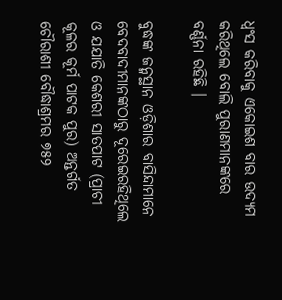ଧ୍ବଂସ କରିବାକୁ ଏକୋଇଶ ବାର ଉଦ୍ୟମ କରିଥିଲେ ବୋଲି ପୁରାଣମାନଙ୍କରେ ବର୍ଣ୍ଣନା ରହିଛି ।

ବୁଦ୍ଧଙ୍କ ଜନ୍ମସ୍ଥାନ ଓଡ଼ିଶାର ବାସିନ୍ଦାମାନେ ବେଦବାଦୀମାନଙ୍କଠାରୁ ଦୂରେଇରହିଥିଲେ ଓ ଯଯାତି କେଶରୀ ସାତପାଟ (ପ୍ରାଚୀ କୂଳର କୂର୍ମ ପାଟକ ପୁର) ଅନ୍ତର୍ଗତ ଚୌରାଶୀ ବୌଦ୍ଧାଶ୍ରମର ୭୫୨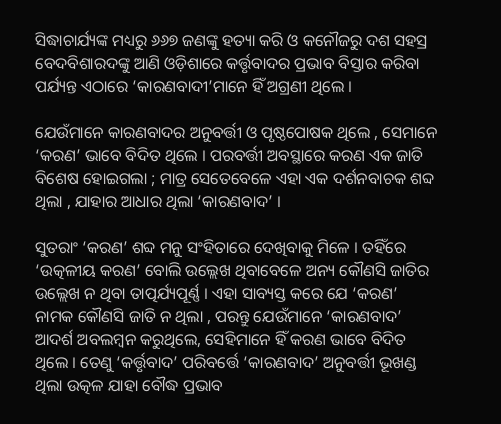ସିଦ୍ଧାଚାର୍ଯ୍ୟଙ୍କ ମଧ୍ୟରୁ ୬୬୭ ଜଣଙ୍କୁ ହତ୍ୟା କରି ଓ କନୌଜରୁ ଦଶ ସହସ୍ର ବେଦବିଶାରଦଙ୍କୁ ଆଣି ଓଡ଼ିଶାରେ କର୍ତ୍ତୃବାଦର ପ୍ରଭାବ ବିସ୍ତାର କରିବା ପର୍ଯ୍ୟନ୍ତ ଏଠାରେ ‘କାରଣବାଦୀ’ମାନେ ହିଁ ଅଗ୍ରଣୀ ଥିଲେ ।

ଯେଉଁମାନେ କାରଣବାଦର ଅନୁବର୍ତ୍ତୀ ଓ ପୃଷ୍ଠପୋଷକ ଥିଲେ , ସେମାନେ ‘କରଣ’ ଭାବେ ବିଦିତ ଥିଲେ । ପରବର୍ତ୍ତୀ ଅବସ୍ଥାରେ କରଣ ଏକ ଜାତି ବିଶେଷ ହୋଇଗଲା ; ମାତ୍ର ସେତେବେଳେ ଏହା ଏକ ଦର୍ଶନବାଚକ ଶବ୍ଦ ଥିଲା , ଯାହାର ଆଧାର ଥିଲା ‘କାରଣବାଦ’ ।

ସୁତରାଂ ‘କରଣ’ ଶବ୍ଦ ମନୁ ସଂହିତାରେ ଦେଖିବାକୁ ମିଳେ । ତହିଁରେ ‘ଉତ୍କଳୀୟ କରଣ’ ବୋଲି ଉଲ୍ଲେଖ ଥିବାବେଳେ ଅନ୍ୟ କୌଣସି ଜାତିର ଉଲ୍ଲେଖ ନ ଥିବା ତାତ୍ପର୍ଯ୍ୟପୂର୍ଣ୍ଣ । ଏହା ସାବ୍ୟସ୍ତ କରେ ଯେ ‘କରଣ’ ନାମକ କୌଣସି ଜାତି ନ ଥିଲା , ପରନ୍ତୁ ଯେଉଁମାନେ ‘କାରଣବାଦ’ ଆଦର୍ଶ ଅବଲମ୍ବନ କରୁଥିଲେ, ସେହିମାନେ ହିଁ କରଣ ଭାବେ ବିଦିତ ଥିଲେ । ତେଣୁ ‘କର୍ତ୍ତୃବାଦ’ ପରିବର୍ତ୍ତେ ‘କାରଣବାଦ’ ଅନୁବର୍ତ୍ତୀ ଭୂଖଣ୍ଡ ଥିଲା ଉତ୍କଳ ଯାହା ବୌଦ୍ଧ ପ୍ରଭାବ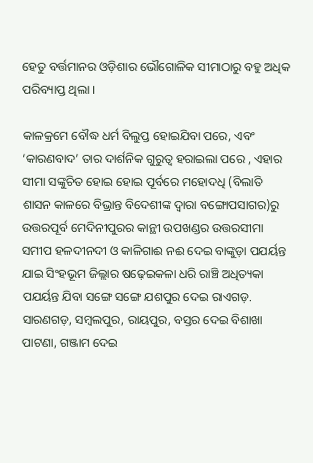ହେତୁ ବର୍ତ୍ତମାନର ଓଡ଼ିଶାର ଭୌଗୋଳିକ ସୀମାଠାରୁ ବହୁ ଅଧିକ ପରିବ୍ୟାପ୍ତ ଥିଲା ।

କାଳକ୍ରମେ ବୌଦ୍ଧ ଧର୍ମ ବିଲୁପ୍ତ ହୋଇଯିବା ପରେ, ଏବଂ ‘କାରଣବାଦ’ ତାର ଦାର୍ଶନିକ ଗୁରୁତ୍ବ ହରାଇଲା ପରେ , ଏହାର ସୀମା ସଙ୍କୁଚିତ ହୋଇ ହୋଇ ପୂର୍ବରେ ମହୋଦଧି (ବିଲାତି ଶାସନ କାଳରେ ବିଭ୍ରାନ୍ତ ବିଦେଶୀଙ୍କ ଦ୍ବାରା ବଙ୍ଗୋପସାଗର)ରୁ ଉତ୍ତରପୂର୍ବ ମେଦିନୀପୁରର କାନ୍ଥୀ ଉପଖଣ୍ଡର ଉତ୍ତରସୀମା ସମୀପ ହଳଦୀନଦୀ ଓ କାଳିଗାଈ ନଈ ଦେଇ ବାଙ୍କୁଡ଼ା ପଯର୍ୟନ୍ତ ଯାଇ ସିଂହଭୂମ ଜିଲ୍ଲାର ଷଢ଼େଇକଳା ଧରି ରାଞ୍ଚି ଅଧିତ୍ୟକା ପଯର୍ୟନ୍ତ ଯିବା ସଙ୍ଗେ ସଙ୍ଗେ ଯଶପୁର ଦେଇ ରାଏଗଡ଼. ସାରଣଗଡ଼, ସମ୍ବଲପୁର, ରାୟପୁର, ବସ୍ତର ଦେଇ ବିଶାଖା ପାଟଣା, ଗଞ୍ଜାମ ଦେଇ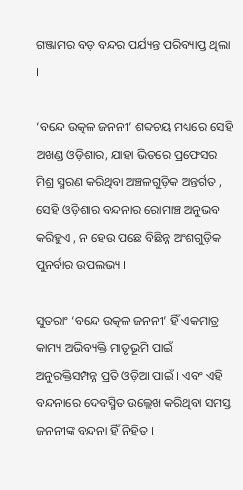ଗଞ୍ଜାମର ବଡ଼ ବନ୍ଦର ପର୍ଯ୍ୟନ୍ତ ପରିବ୍ୟାପ୍ତ ଥିଲା ।

‘ବନ୍ଦେ ଉତ୍କଳ ଜନନୀ’ ଶବ୍ଦଚୟ ମଧ୍ୟରେ ସେହି ଅଖଣ୍ଡ ଓଡ଼ିଶାର, ଯାହା ଭିତରେ ପ୍ରଫେସର ମିଶ୍ର ସ୍ମରଣ କରିଥିବା ଅଞ୍ଚଳଗୁଡ଼ିକ ଅନ୍ତର୍ଗତ , ସେହି ଓଡ଼ିଶାର ବନ୍ଦନାର ରୋମାଞ୍ଚ ଅନୁଭବ କରିହୁଏ , ନ ହେଉ ପଛେ ବିଛିନ୍ନ ଅଂଶଗୁଡ଼ିକ ପୁନର୍ବାର ଉପଲଭ୍ୟ ।

ସୁତରାଂ ‘ବନ୍ଦେ ଉତ୍କଳ ଜନନୀ’ ହିଁ ଏକମାତ୍ର କାମ୍ୟ ଅଭିବ୍ୟକ୍ତି ମାତୃଭୂମି ପାଇଁ ଅନୁରକ୍ତିସମ୍ପନ୍ନ ପ୍ରତି ଓଡ଼ିଆ ପାଇଁ । ଏବଂ ଏହି ବନ୍ଦନାରେ ଦେବସ୍ମିତ ଉଲ୍ଲେଖ କରିଥିବା ସମସ୍ତ ଜନନୀଙ୍କ ବନ୍ଦନା ହିଁ ନିହିତ ।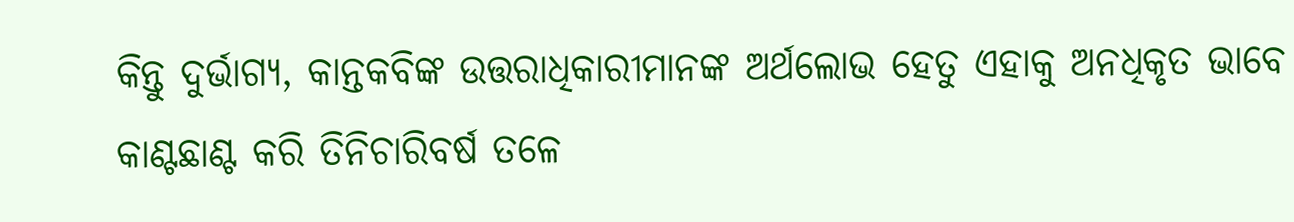କିନ୍ତୁ ଦୁର୍ଭାଗ୍ୟ, କାନ୍ତକବିଙ୍କ ଉତ୍ତରାଧିକାରୀମାନଙ୍କ ଅର୍ଥଲୋଭ ହେତୁ ଏହାକୁ ଅନଧିକୃତ ଭାବେ କାଣ୍ଟଛାଣ୍ଟ କରି ତିନିଚାରିବର୍ଷ ତଳେ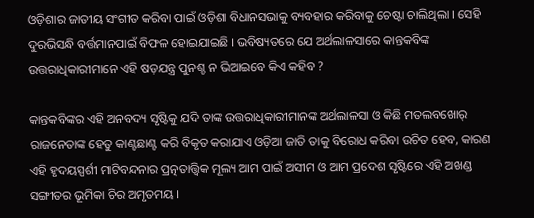ଓଡ଼ିଶାର ଜାତୀୟ ସଂଗୀତ କରିବା ପାଇଁ ଓଡ଼ିଶା ବିଧାନସଭାକୁ ବ୍ୟବହାର କରିବାକୁ ଚେଷ୍ଟା ଚାଲିଥିଲା । ସେହି ଦୁରଭିସନ୍ଧି ବର୍ତ୍ତମାନପାଇଁ ବିଫଳ ହୋଇଯାଇଛି । ଭବିଷ୍ୟତରେ ଯେ ଅର୍ଥଲାଳସାରେ କାନ୍ତକବିଙ୍କ ଉତ୍ତରାଧିକାରୀମାନେ ଏହି ଷଡ଼ଯନ୍ତ୍ର ପୁନଶ୍ଚ ନ ଭିଆଇବେ କିଏ କହିବ ?

କାନ୍ତକବିଙ୍କର ଏହି ଅନବଦ୍ୟ ସୃଷ୍ଟିକୁ ଯଦି ତାଙ୍କ ଉତ୍ତରାଧିକାରୀମାନଙ୍କ ଅର୍ଥଲାଳସା ଓ କିଛି ମତଲବଖୋର୍ ରାଜନେତାଙ୍କ ହେତୁ କାଣ୍ଟଛାଣ୍ଟ କରି ବିକୃତ କରାଯାଏ ଓଡ଼ିଆ ଜାତି ତାକୁ ବିରୋଧ କରିବା ଉଚିତ ହେବ, କାରଣ ଏହି ହୃଦୟସ୍ପର୍ଶୀ ମାଟିବନ୍ଦନାର ପ୍ରତ୍ନତାତ୍ତ୍ଵିକ ମୂଲ୍ୟ ଆମ ପାଇଁ ଅସୀମ ଓ ଆମ ପ୍ରଦେଶ ସୃଷ୍ଟିରେ ଏହି ଅଖଣ୍ଡ ସଙ୍ଗୀତର ଭୂମିକା ଚିର ଅମୃତମୟ ।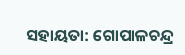ସହାୟତା: ଗୋପାଳଚନ୍ଦ୍ର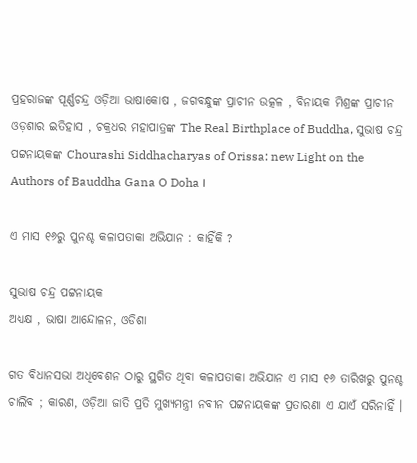ପ୍ରହରାଜଙ୍କ ପୂର୍ଣ୍ଣଚନ୍ଦ୍ର ଓଡ଼ିଆ ଭାଷାକୋଷ , ଜଗବନ୍ଧୁଙ୍କ ପ୍ରାଚୀନ ଉତ୍କଳ , ବିନାୟକ ମିଶ୍ରଙ୍କ ପ୍ରାଚୀନ ଓଡ଼ଶାର ଇତିହାସ , ଚକ୍ରଧର ମହାପାତ୍ରଙ୍କ The Real Birthplace of Buddha, ସୁଭାଷ ଚନ୍ଦ୍ର ପଟ୍ଟନାୟକଙ୍କ Chourashi Siddhacharyas of Orissa: new Light on the Authors of Bauddha Gana O Doha ।

ଏ ମାସ ୧୬ରୁ ପୁନଶ୍ଚ କଳାପତାକା ଅଭିଯାନ : କାହିଁକି ?

ସୁଭାଷ ଚନ୍ଦ୍ର ପଟ୍ଟନାୟକ
ଅଧ୍ୟକ୍ଷ , ଭାଷା ଆନ୍ଦୋଳନ, ଓଡିଶା

ଗତ ବିଧାନସଭା ଅଧିବେଶନ ଠାରୁ ସ୍ଥଗିତ ଥିବା କଳାପତାକା ଅଭିଯାନ ଏ ମାସ ୧୬ ତାରିଖରୁ ପୁନଶ୍ଚ ଚାଲିବ ; କାରଣ, ଓଡ଼ିଆ ଜାତି ପ୍ରତି ମୁଖ୍ୟମନ୍ତ୍ରୀ ନବୀନ ପଟ୍ଟନାୟକଙ୍କ ପ୍ରତାରଣା ଏ ଯାଏଁ ସରିନାହିଁ ।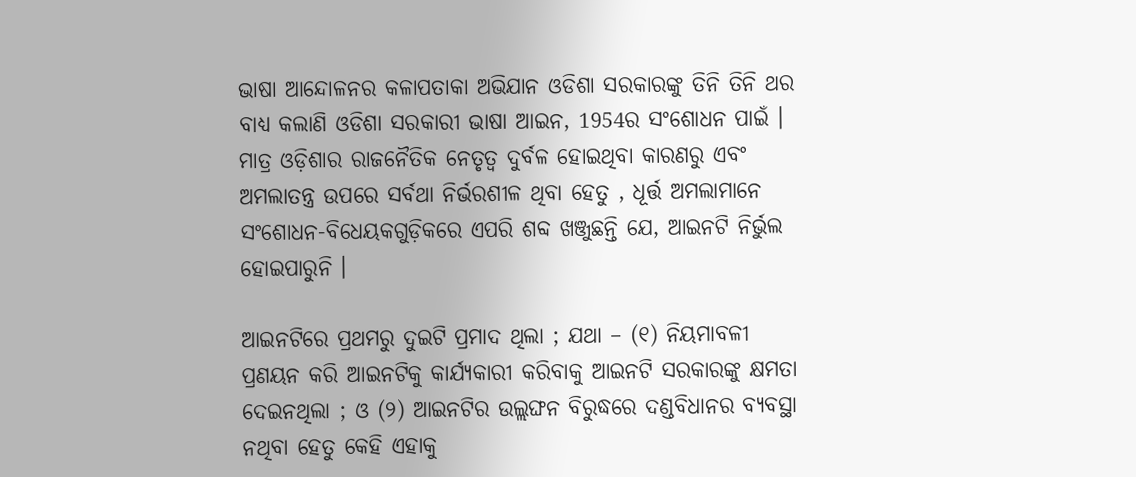ଭାଷା ଆନ୍ଦୋଳନର କଳାପତାକା ଅଭିଯାନ ଓଡିଶା ସରକାରଙ୍କୁ ତିନି ତିନି ଥର ବାଧ୍ୟ କଲାଣି ଓଡିଶା ସରକାରୀ ଭାଷା ଆଇନ, 1954ର ସଂଶୋଧନ ପାଇଁ । ମାତ୍ର ଓଡ଼ିଶାର ରାଜନୈତିକ ନେତୃତ୍ଵ ଦୁର୍ବଳ ହୋଇଥିବା କାରଣରୁ ଏବଂ ଅମଲାତନ୍ତ୍ର ଉପରେ ସର୍ବଥା ନିର୍ଭରଶୀଳ ଥିବା ହେତୁ , ଧୂର୍ତ୍ତ ଅମଲାମାନେ ସଂଶୋଧନ-ବିଧେୟକଗୁଡ଼ିକରେ ଏପରି ଶବ୍ଦ ଖଞ୍ଜୁଛନ୍ତି ଯେ, ଆଇନଟି ନିର୍ଭୁଲ ହୋଇପାରୁନି ।

ଆଇନଟିରେ ପ୍ରଥମରୁ ଦୁଇଟି ପ୍ରମାଦ ଥିଲା ; ଯଥା – (୧) ନିୟମାବଳୀ ପ୍ରଣୟନ କରି ଆଇନଟିକୁ କାର୍ଯ୍ୟକାରୀ କରିବାକୁ ଆଇନଟି ସରକାରଙ୍କୁ କ୍ଷମତା ଦେଇନଥିଲା ; ଓ (୨) ଆଇନଟିର ଉଲ୍ଲଙ୍ଘନ ବିରୁଦ୍ଧରେ ଦଣ୍ଡବିଧାନର ବ୍ୟବସ୍ଥା ନଥିବା ହେତୁ କେହି ଏହାକୁ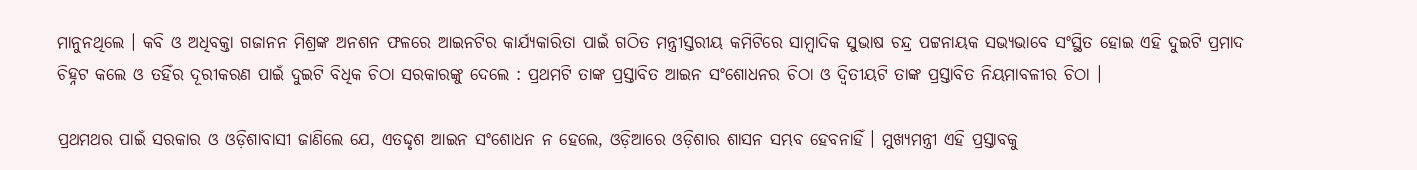ମାନୁନଥିଲେ । କବି ଓ ଅଧିବକ୍ତା ଗଜାନନ ମିଶ୍ରଙ୍କ ଅନଶନ ଫଳରେ ଆଇନଟିର କାର୍ଯ୍ୟକାରିତା ପାଇଁ ଗଠିତ ମନ୍ତ୍ରୀସ୍ତରୀୟ କମିଟିରେ ସାମ୍ବାଦିକ ସୁଭାଷ ଚନ୍ଦ୍ର ପଟ୍ଟନାୟକ ସଭ୍ୟଭାବେ ସଂସ୍ଥିତ ହୋଇ ଏହି ଦୁଇଟି ପ୍ରମାଦ ଚିହ୍ନଟ କଲେ ଓ ତହିଁର ଦୂରୀକରଣ ପାଇଁ ଦୁଇଟି ବିଧିକ ଚିଠା ସରକାରଙ୍କୁ ଦେଲେ : ପ୍ରଥମଟି ତାଙ୍କ ପ୍ରସ୍ତାବିତ ଆଇନ ସଂଶୋଧନର ଚିଠା ଓ ଦ୍ବିତୀୟଟି ତାଙ୍କ ପ୍ରସ୍ତାବିତ ନିୟମାବଳୀର ଚିଠା ।

ପ୍ରଥମଥର ପାଇଁ ସରକାର ଓ ଓଡ଼ିଶାବାସୀ ଜାଣିଲେ ଯେ, ଏତଦ୍ଦୃଶ ଆଇନ ସଂଶୋଧନ ନ ହେଲେ, ଓଡ଼ିଆରେ ଓଡ଼ିଶାର ଶାସନ ସମ୍ଭବ ହେବନାହିଁ । ମୁଖ୍ୟମନ୍ତ୍ରୀ ଏହି ପ୍ରସ୍ତାବକୁ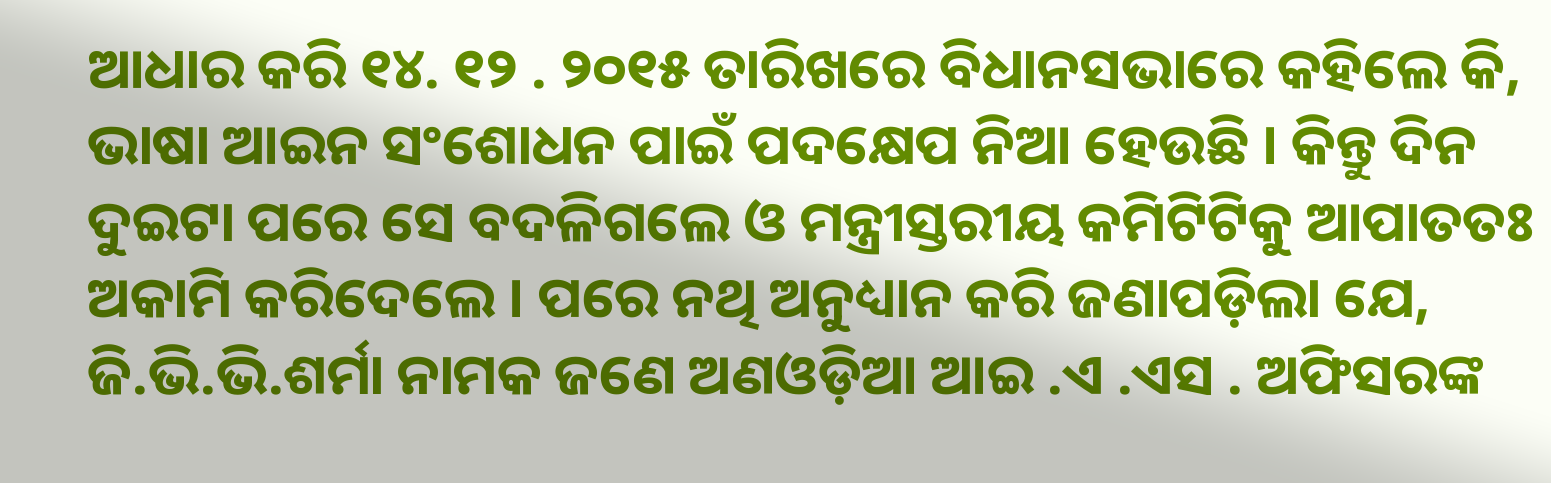ଆଧାର କରି ୧୪. ୧୨ . ୨୦୧୫ ତାରିଖରେ ବିଧାନସଭାରେ କହିଲେ କି, ଭାଷା ଆଇନ ସଂଶୋଧନ ପାଇଁ ପଦକ୍ଷେପ ନିଆ ହେଉଛି । କିନ୍ତୁ ଦିନ ଦୁଇଟା ପରେ ସେ ବଦଳିଗଲେ ଓ ମନ୍ତ୍ରୀସ୍ତରୀୟ କମିଟିଟିକୁ ଆପାତତଃ ଅକାମି କରିଦେଲେ । ପରେ ନଥି ଅନୁଧ୍ୟାନ କରି ଜଣାପଡ଼ିଲା ଯେ, ଜି.ଭି.ଭି.ଶର୍ମା ନାମକ ଜଣେ ଅଣଓଡ଼ିଆ ଆଇ .ଏ .ଏସ . ଅଫିସରଙ୍କ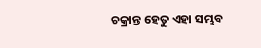ଚକ୍ରାନ୍ତ ହେତୁ ଏହା ସମ୍ଭବ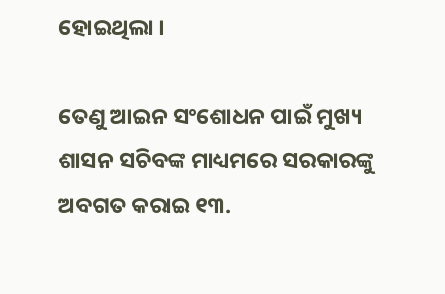ହୋଇଥିଲା ।

ତେଣୁ ଆଇନ ସଂଶୋଧନ ପାଇଁ ମୁଖ୍ୟ ଶାସନ ସଚିବଙ୍କ ମାଧ୍ୟମରେ ସରକାରଙ୍କୁ ଅବଗତ କରାଇ ୧୩.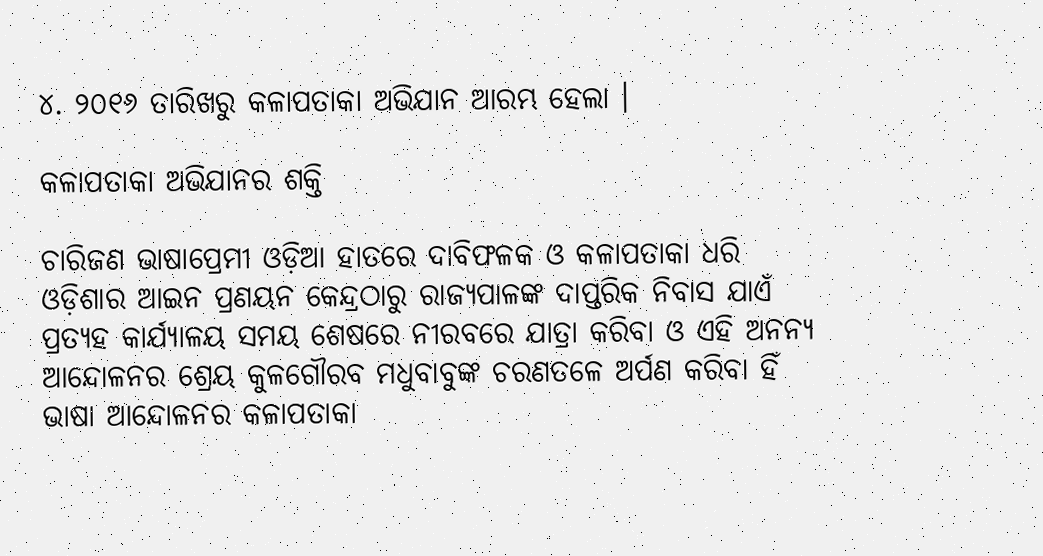୪. ୨୦୧୬ ତାରିଖରୁ କଳାପତାକା ଅଭିଯାନ ଆରମ୍ଭ ହେଲା ।

କଳାପତାକା ଅଭିଯାନର ଶକ୍ତି

ଚାରିଜଣ ଭାଷାପ୍ରେମୀ ଓଡ଼ିଆ ହାତରେ ଦାବିଫଳକ ଓ କଳାପତାକା ଧରି ଓଡ଼ିଶାର ଆଇନ ପ୍ରଣୟନ କେନ୍ଦ୍ରଠାରୁ ରାଜ୍ୟପାଳଙ୍କ ଦାପ୍ତରିକ ନିବାସ ଯାଏଁ ପ୍ରତ୍ୟହ କାର୍ଯ୍ୟାଳୟ ସମୟ ଶେଷରେ ନୀରବରେ ଯାତ୍ରା କରିବା ଓ ଏହି ଅନନ୍ୟ ଆନ୍ଦୋଳନର ଶ୍ରେୟ କୁଳଗୌରବ ମଧୁବାବୁଙ୍କ ଚରଣତଳେ ଅର୍ପଣ କରିବା ହିଁ ଭାଷା ଆନ୍ଦୋଳନର କଳାପତାକା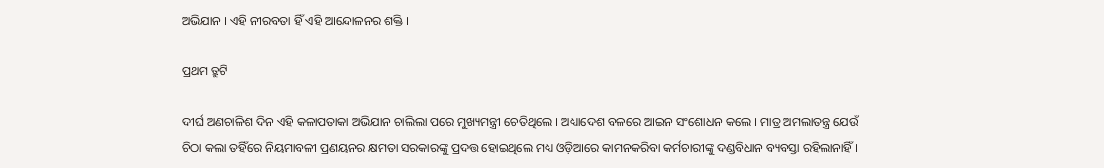ଅଭିଯାନ । ଏହି ନୀରବତା ହିଁ ଏହି ଆନ୍ଦୋଳନର ଶକ୍ତି ।

ପ୍ରଥମ ତ୍ରୁଟି

ଦୀର୍ଘ ଅଣଚାଳିଶ ଦିନ ଏହି କଳାପତାକା ଅଭିଯାନ ଚାଲିଲା ପରେ ମୁଖ୍ୟମନ୍ତ୍ରୀ ଚେତିଥିଲେ । ଅଧ୍ୟାଦେଶ ବଳରେ ଆଇନ ସଂଶୋଧନ କଲେ । ମାତ୍ର ଅମଲାତନ୍ତ୍ର ଯେଉଁ ଚିଠା କଲା ତହିଁରେ ନିୟମାବଳୀ ପ୍ରଣୟନର କ୍ଷମତା ସରକାରଙ୍କୁ ପ୍ରଦତ୍ତ ହୋଇଥିଲେ ମଧ୍ୟ ଓଡ଼ିଆରେ କାମନକରିବା କର୍ମଚାରୀଙ୍କୁ ଦଣ୍ଡବିଧାନ ବ୍ୟବସ୍ତା ରହିଲାନାହିଁ ।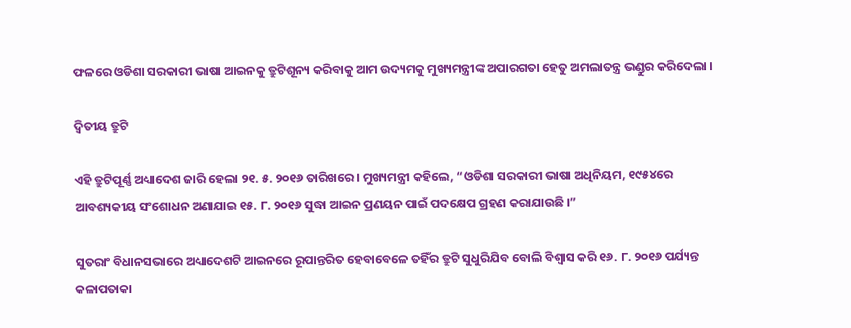ଫଳରେ ଓଡିଶା ସରକାରୀ ଭାଷା ଆଇନକୁ ତ୍ରୁଟିଶୂନ୍ୟ କରିବାକୁ ଆମ ଉଦ୍ୟମକୁ ମୁଖ୍ୟମନ୍ତ୍ରୀଙ୍କ ଅପାରଗତା ହେତୁ ଅମଲାତନ୍ତ୍ର ଭଣ୍ଡୁର କରିଦେଲା ।

ଦ୍ବିତୀୟ ତ୍ରୁଟି

ଏହି ତ୍ରୁଟିପୂର୍ଣ୍ଣ ଅଧ୍ୟାଦେଶ ଜାରି ହେଲା ୨୧. ୫. ୨୦୧୬ ତାରିଖରେ । ମୁଖ୍ୟମନ୍ତ୍ରୀ କହିଲେ, “ଓଡିଶା ସରକାରୀ ଭାଷା ଅଧିନିୟମ, ୧୯୫୪ରେ ଆବଶ୍ୟକୀୟ ସଂଶୋଧନ ଅଣାଯାଇ ୧୫. ୮. ୨୦୧୬ ସୁଦ୍ଧା ଆଇନ ପ୍ରଣୟନ ପାଇଁ ପଦକ୍ଷେପ ଗ୍ରହଣ କରାଯାଉଛି ।”

ସୁତରାଂ ବିଧାନସଭାରେ ଅଧ୍ୟାଦେଶଟି ଆଇନରେ ରୂପାନ୍ତରିତ ହେବାବେଳେ ତହିଁର ତ୍ରୁଟି ସୁଧୁରିଯିବ ବୋଲି ବିଶ୍ଵାସ କରି ୧୬. ୮. ୨୦୧୬ ପର୍ଯ୍ୟନ୍ତ କଳାପତାକା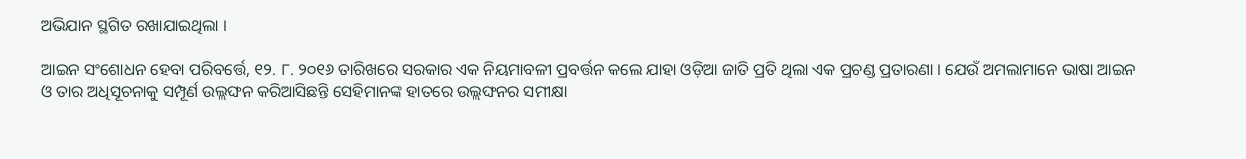ଅଭିଯାନ ସ୍ଥଗିତ ରଖାଯାଇଥିଲା ।

ଆଇନ ସଂଶୋଧନ ହେବା ପରିବର୍ତ୍ତେ, ୧୨. ୮. ୨୦୧୬ ତାରିଖରେ ସରକାର ଏକ ନିୟମାବଳୀ ପ୍ରବର୍ତ୍ତନ କଲେ ଯାହା ଓଡ଼ିଆ ଜାତି ପ୍ରତି ଥିଲା ଏକ ପ୍ରଚଣ୍ଡ ପ୍ରତାରଣା । ଯେଉଁ ଅମଲାମାନେ ଭାଷା ଆଇନ ଓ ତାର ଅଧିସୂଚନାକୁ ସମ୍ପୂର୍ଣ ଉଲ୍ଲଙ୍ଘନ କରିଆସିଛନ୍ତି ସେହିମାନଙ୍କ ହାତରେ ଉଲ୍ଲଙ୍ଘନର ସମୀକ୍ଷା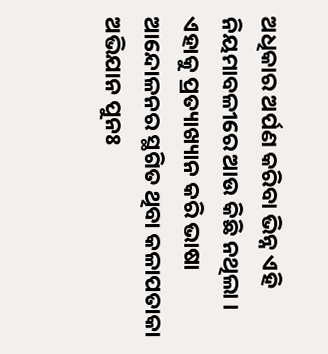ଅଧିକାର ଅର୍ପଣ କରିବା ଭିନ୍ନ ଏହି ନିୟମାବଳୀରେ ଆଉ କିଛି ନଥିଲା । ଏହାକୁ ପ୍ରତ୍ୟାଖ୍ୟାନ କରି ଭାଷା ଆନ୍ଦୋଳନର ସ୍ଥଗିତ ଥିବା କଳାପତାକା ଅଭିଯାନ ପୁନଃ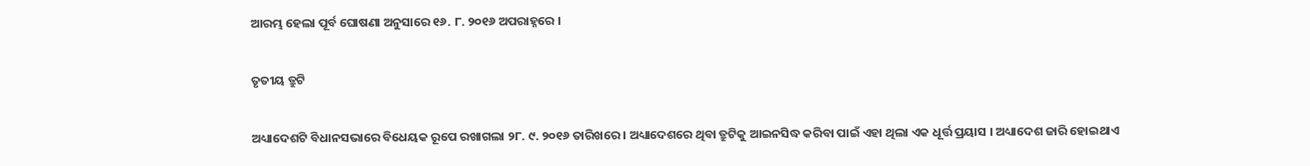ଆରମ୍ଭ ହେଲା ପୂର୍ବ ଘୋଷଣା ଅନୁସାରେ ୧୬. ୮. ୨୦୧୬ ଅପରାହ୍ନରେ ।

ତୃତୀୟ ତ୍ରୁଟି

ଅଧ୍ୟାଦେଶଟି ବିଧାନସଭାରେ ବିଧେୟକ ରୂପେ ରଖାଗଲା ୨୮. ୯. ୨୦୧୬ ତାରିଖରେ । ଅଧ୍ୟାଦେଶରେ ଥିବା ତ୍ରୁଟିକୁ ଆଇନସିଦ୍ଧ କରିବା ପାଇଁ ଏହା ଥିଲା ଏକ ଧୂର୍ତ୍ତ ପ୍ରୟାସ । ଅଧ୍ୟାଦେଶ ଜାରି ହୋଇଥାଏ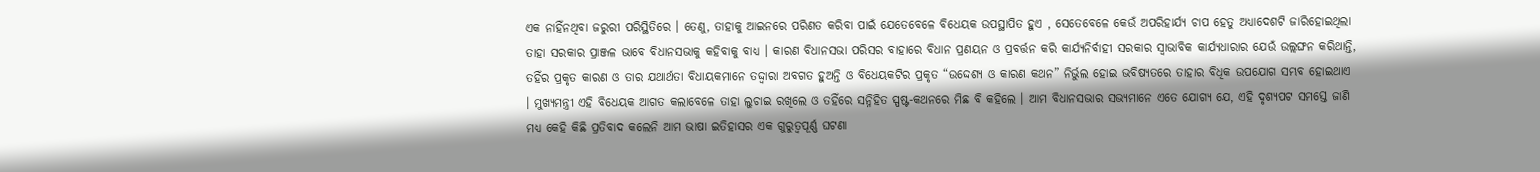ଏକ ନାହିଁନଥିବା ଜରୁରୀ ପରିସ୍ଥିତିରେ । ତେଣୁ, ତାହାକୁ ଆଇନରେ ପରିଣତ କରିବା ପାଇଁ ଯେତେବେଳେ ବିଧେୟକ ଉପସ୍ଥାପିତ ହୁଏ , ସେତେବେଳେ କେଉଁ ଅପରିହାର୍ଯ୍ୟ ଚାପ ହେତୁ ଅଧ୍ୟାଦେଶଟି ଜାରିହୋଇଥିଲା ତାହା ସରକାର ପ୍ରାଞ୍ଜଳ ଭାବେ ବିଧାନସଭାକୁ କହିବାକୁ ବାଧ୍ୟ । କାରଣ ବିଧାନସଭା ପରିସର ବାହାରେ ବିଧାନ ପ୍ରଣୟନ ଓ ପ୍ରବର୍ତ୍ତନ କରି କାର୍ଯ୍ୟନିର୍ବାହୀ ସରକାର ସ୍ଵାଭାବିକ କାର୍ଯ୍ୟଧାରାର ଯେଉଁ ଉଲ୍ଲଙ୍ଘନ କରିଥାନ୍ତି, ତହିଁର ପ୍ରକୃତ କାରଣ ଓ ତାର ଯଥାର୍ଥତା ବିଧାୟକମାନେ ତଦ୍ଦ୍ଵାରା ଅବଗତ ହୁଅନ୍ତି ଓ ବିଧେୟକଟିର ପ୍ରକୃତ “ଉଦ୍ଦେଶ୍ୟ ଓ କାରଣ କଥନ” ନିର୍ଭୁଲ ହୋଇ ଭବିଷ୍ୟତରେ ତାହାର ବିଧିକ ଉପଯୋଗ ସମ୍ଭବ ହୋଇଥାଏ । ମୁଖ୍ୟମନ୍ତ୍ରୀ ଏହି ବିଧେୟକ ଆଗତ କଲାବେଳେ ତାହା ଲୁଚାଇ ରଖିଲେ ଓ ତହିଁରେ ସନ୍ନିହିତ ସ୍ପଷ୍ଟ-କଥନରେ ମିଛ ବି କହିଲେ । ଆମ ବିଧାନସଭାର ସଭ୍ୟମାନେ ଏତେ ଯୋଗ୍ୟ ଯେ, ଏହି ଦୃଶ୍ୟପଟ ସମସ୍ତେ ଜାଣି ମଧ୍ୟ କେହି କିଛି ପ୍ରତିବାଦ କଲେନି ଆମ ଭାଷା ଇତିହାସର ଏକ ଗୁରୁତ୍ଵପୂର୍ଣ୍ଣ ଘଟଣା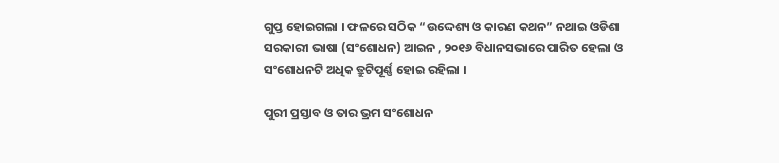ଗୁପ୍ତ ହୋଇଗଲା । ଫଳରେ ସଠିକ “ଉଦ୍ଦେଶ୍ୟ ଓ କାରଣ କଥନ” ନଥାଇ ଓଡିଶା ସରକାରୀ ଭାଷା (ସଂଶୋଧନ) ଆଇନ , ୨୦୧୬ ବିଧାନସଭାରେ ପାରିତ ହେଲା ଓ ସଂଶୋଧନଟି ଅଧିକ ତ୍ରୁଟିପୂର୍ଣ୍ଣ ହୋଇ ରହିଲା ।

ପୁରୀ ପ୍ରସ୍ତାବ ଓ ତାର ଭ୍ରମ ସଂଶୋଧନ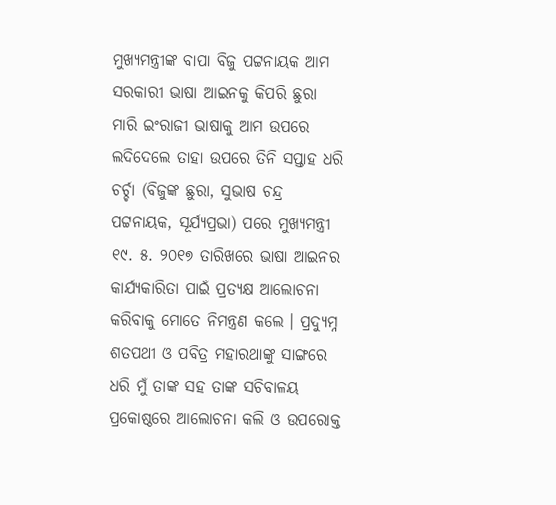ମୁଖ୍ୟମନ୍ତ୍ରୀଙ୍କ ବାପା ବିଜୁ ପଟ୍ଟନାୟକ ଆମ ସରକାରୀ ଭାଷା ଆଇନକୁ କିପରି ଛୁରା ମାରି ଇଂରାଜୀ ଭାଷାକୁ ଆମ ଉପରେ ଲଦିଦେଲେ ତାହା ଉପରେ ତିନି ସପ୍ତାହ ଧରି ଚର୍ଚ୍ଚା (ବିଜୁଙ୍କ ଛୁରା, ସୁଭାଷ ଚନ୍ଦ୍ର ପଟ୍ଟନାୟକ, ସୂର୍ଯ୍ୟପ୍ରଭା) ପରେ ମୁଖ୍ୟମନ୍ତ୍ରୀ ୧୯. ୫. ୨୦୧୭ ତାରିଖରେ ଭାଷା ଆଇନର କାର୍ଯ୍ୟକାରିତା ପାଇଁ ପ୍ରତ୍ୟକ୍ଷ ଆଲୋଚନା କରିବାକୁ ମୋତେ ନିମନ୍ତ୍ରଣ କଲେ । ପ୍ରଦ୍ୟୁମ୍ନ ଶତପଥୀ ଓ ପବିତ୍ର ମହାରଥାଙ୍କୁ ସାଙ୍ଗରେ ଧରି ମୁଁ ତାଙ୍କ ସହ ତାଙ୍କ ସଚିବାଳୟ ପ୍ରକୋଷ୍ଠରେ ଆଲୋଚନା କଲି ଓ ଉପରୋକ୍ତ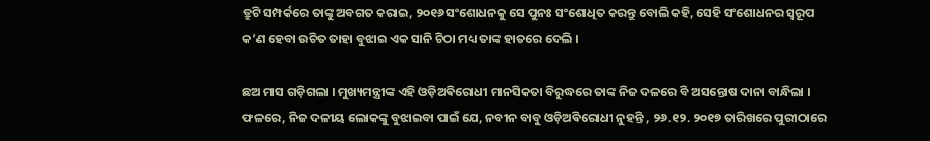ତ୍ରୁଟି ସମ୍ପର୍କରେ ତାଙ୍କୁ ଅବଗତ କରାଇ, ୨୦୧୬ ସଂଶୋଧନକୁ ସେ ପୁନଃ ସଂଶୋଧିତ କରନ୍ତୁ ବୋଲି କହି, ସେହି ସଂଶୋଧନର ସ୍ଵରୂପ କ’ଣ ହେବା ଉଚିତ ତାହା ବୁଝାଇ ଏକ ସାନି ଚିଠା ମଧ୍ୟ ତାଙ୍କ ହାତରେ ଦେଲି ।

ଛଅ ମାସ ଗଡ଼ିଗଲା । ମୁଖ୍ୟମନ୍ତ୍ରୀଙ୍କ ଏହି ଓଡ଼ିଅଵିରୋଧୀ ମାନସିକତା ବିରୁଦ୍ଧରେ ତାଙ୍କ ନିଜ ଦଳରେ ବି ଅସନ୍ତୋଷ ଦାନା ବାନ୍ଧିଲା । ଫଳରେ, ନିଜ ଦଳୀୟ ଲୋକଙ୍କୁ ବୁଝାଇବା ପାଇଁ ଯେ, ନବୀନ ବାବୁ ଓଡ଼ିଅଵିରୋଧୀ ନୁହନ୍ତି , ୨୬.୧୨. ୨୦୧୭ ତାରିଖରେ ପୁରୀଠାରେ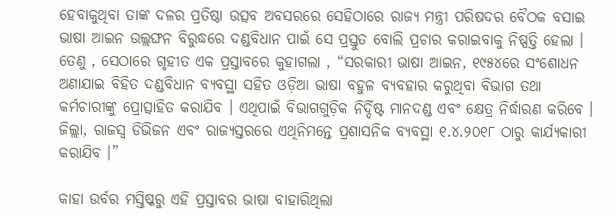ହେବାକୁଥିବା ତାଙ୍କ ଦଳର ପ୍ରତିଷ୍ଠା ଉତ୍ସବ ଅବସରରେ ସେହିଠାରେ ରାଜ୍ୟ ମନ୍ତ୍ରୀ ପରିଷଦର ବୈଠକ ବସାଇ ଭାଷା ଆଇନ ଉଲ୍ଲଙ୍ଘନ ବିରୁଦ୍ଧରେ ଦଣ୍ଡବିଧାନ ପାଇଁ ସେ ପ୍ରସ୍ତୁତ ବୋଲି ପ୍ରଚାର କରାଇବାକୁ ନିଷ୍ପତ୍ତି ହେଲା । ତେଣୁ , ସେଠାରେ ଗୃହୀତ ଏକ ପ୍ରସ୍ତାବରେ କୁହାଗଲା , “ସରକାରୀ ଭାଷା ଆଇନ, ୧୯୫୪ରେ ସଂଶୋଧନ ଅଣାଯାଇ ବିହିତ ଦଣ୍ଡବିଧାନ ବ୍ୟବସ୍ଥା ସହିତ ଓଡ଼ିଆ ଭାଷା ବହୁଳ ବ୍ୟବହାର କରୁଥିବା ବିଭାଗ ତଥା କର୍ମଚାରୀଙ୍କୁ ପ୍ରୋତ୍ସାହିତ କରାଯିବ । ଏଥିପାଇଁ ବିଭାଗଗୁଡ଼ିକ ନିର୍ଦ୍ଦିଷ୍ଟ ମାନଦଣ୍ଡ ଏବଂ କ୍ଷେତ୍ର ନିର୍ଦ୍ଧାରଣ କରିବେ । ଜିଲ୍ଲା, ରାଜସ୍ଵ ଡିଭିଜନ ଏବଂ ରାଜ୍ୟସ୍ତରରେ ଏଥିନିମନ୍ତେ ପ୍ରଶାସନିକ ବ୍ୟବସ୍ଥା ୧.୪.୨୦୧୮ ଠାରୁ କାର୍ଯ୍ୟକାରୀ କରାଯିବ ।”

କାହା ଉର୍ବର ମସ୍ତିଷ୍କରୁ ଏହି ପ୍ରସ୍ତାବର ଭାଷା ବାହାରିଥିଲା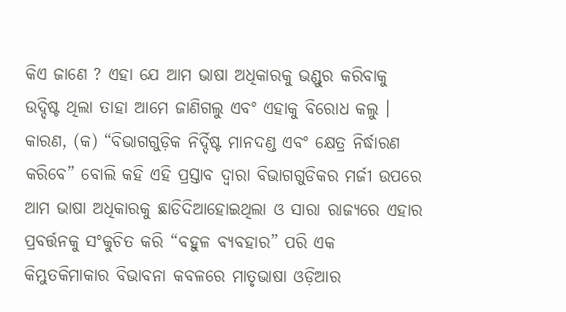କିଏ ଜାଣେ ? ଏହା ଯେ ଆମ ଭାଷା ଅଧିକାରକୁ ଭଣ୍ଡୁର କରିବାକୁ ଉଦ୍ଦିଷ୍ଟ ଥିଲା ତାହା ଆମେ ଜାଣିଗଲୁ ଏବଂ ଏହାକୁ ବିରୋଧ କଲୁ । କାରଣ, (କ) “ବିଭାଗଗୁଡ଼ିକ ନିର୍ଦ୍ଦିଷ୍ଟ ମାନଦଣ୍ଡ ଏବଂ କ୍ଷେତ୍ର ନିର୍ଦ୍ଧାରଣ କରିବେ” ବୋଲି କହି ଏହି ପ୍ରସ୍ତାବ ଦ୍ଵାରା ବିଭାଗଗୁଡିକର ମର୍ଜୀ ଉପରେ ଆମ ଭାଷା ଅଧିକାରକୁ ଛାଡିଦିଆହୋଇଥିଲା ଓ ସାରା ରାଜ୍ୟରେ ଏହାର ପ୍ରବର୍ତ୍ତନକୁ ସଂକୁଚିତ କରି “ବହୁଳ ବ୍ୟବହାର” ପରି ଏକ କିମ୍ଭୁତକିମାକାର ବିଭାବନା କବଳରେ ମାତୃଭାଷା ଓଡ଼ିଆର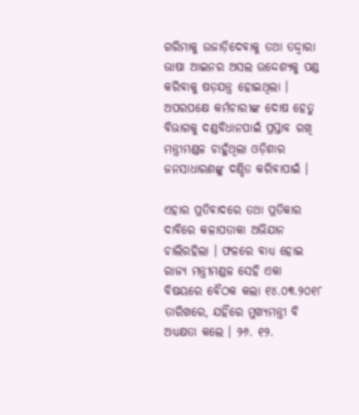ଗରିମାକୁ ଉଜାଡ଼ିଦେବାକୁ ତଥା ତଦ୍ଦ୍ଵାରା ଭାଷା ଆଇନର ଅସଲ ଉଦ୍ଦେଶ୍ୟକୁ ପଣ୍ଡ କରିବାକୁ ଷଡ଼ଯନ୍ତ୍ର ହୋଇଥିଲା । ଅପରପକ୍ଷେ କର୍ମଚାରୀଙ୍କ ଦୋଷ ହେତୁ ବିଭାଗକୁ ଦଣ୍ଡବିଧାନପାଇଁ ପ୍ରସ୍ତାବ ରଖି ମନ୍ତ୍ରୀମଣ୍ଡଳ ଚାହୁଁଥିଲା ଓଡ଼ିଶାର ଜନସାଧାରଣଙ୍କୁ ଦଣ୍ଡିତ କରିବାପାଇଁ ।

ଏହାର ପ୍ରତିବାଦରେ ତଥା ପ୍ରତିକାର ଦାବିରେ କଳାପତାକା ଅଭିଯାନ ଚାଲିରହିଲା । ଫଳରେ ବାଧ୍ୟ ହୋଇ ରାଜ୍ୟ ମନ୍ତ୍ରୀମଣ୍ଡଳ ସେହି ଏକା ବିଷୟରେ ବୈଠକ କଲା ୧୪.୦୩.୨୦୧୮ ତାରିଖରେ, ଯହିଁରେ ମୁଖ୍ୟମନ୍ତ୍ରୀ ବି ଅଧ୍ୟକ୍ଷତା କଲେ । ୨୬. ୧୨.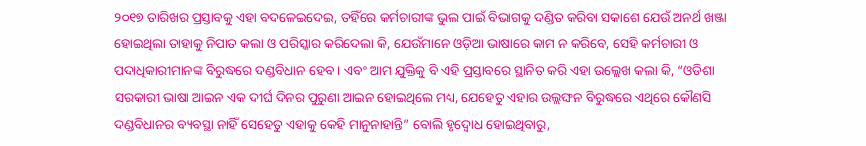୨୦୧୭ ତାରିଖର ପ୍ରସ୍ତାବକୁ ଏହା ବଦଳେଇଦେଇ, ତହିଁରେ କର୍ମଚାରୀଙ୍କ ଭୁଲ ପାଇଁ ବିଭାଗକୁ ଦଣ୍ଡିତ କରିବା ସକାଶେ ଯେଉଁ ଅନର୍ଥ ଖଞ୍ଜା ହୋଇଥିଲା ତାହାକୁ ନିପାତ କଲା ଓ ପରିସ୍କାର କରିଦେଲା କି, ଯେଉଁମାନେ ଓଡ଼ିଆ ଭାଷାରେ କାମ ନ କରିବେ, ସେହି କର୍ମଚାରୀ ଓ ପଦାଧିକାରୀମାନଙ୍କ ବିରୁଦ୍ଧରେ ଦଣ୍ଡବିଧାନ ହେବ । ଏବଂ ଆମ ଯୁକ୍ତିକୁ ବି ଏହି ପ୍ରସ୍ତାବରେ ସ୍ଥାନିତ କରି ଏହା ଉଲ୍ଲେଖ କଲା କି, “ଓଡିଶା ସରକାରୀ ଭାଷା ଆଇନ ଏକ ଦୀର୍ଘ ଦିନର ପୁରୁଣା ଆଇନ ହୋଇଥିଲେ ମଧ୍ୟ, ଯେହେତୁ ଏହାର ଉଲ୍ଲଙ୍ଘନ ବିରୁଦ୍ଧରେ ଏଥିରେ କୌଣସି ଦଣ୍ଡବିଧାନର ବ୍ୟବସ୍ଥା ନାହିଁ ସେହେତୁ ଏହାକୁ କେହି ମାନୁନାହାନ୍ତି” ବୋଲି ହୃଦ୍ବୋଧ ହୋଇଥିବାରୁ,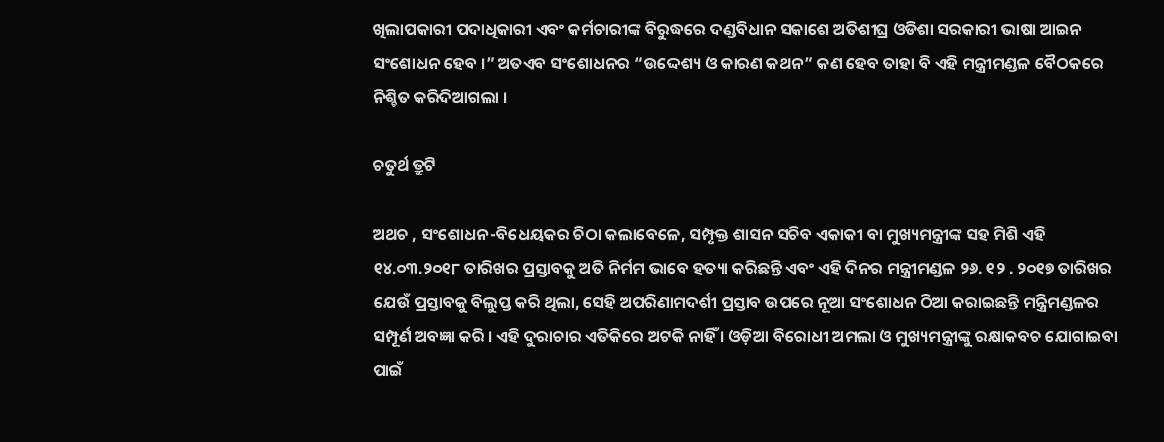ଖିଲାପକାରୀ ପଦାଧିକାରୀ ଏବଂ କର୍ମଚାରୀଙ୍କ ବିରୁଦ୍ଧରେ ଦଣ୍ଡବିଧାନ ସକାଶେ ଅତିଶୀଘ୍ର ଓଡିଶା ସରକାରୀ ଭାଷା ଆଇନ ସଂଶୋଧନ ହେବ ।” ଅତଏବ ସଂଶୋଧନର “ଉଦ୍ଦେଶ୍ୟ ଓ କାରଣ କଥନ” କଣ ହେବ ତାହା ବି ଏହି ମନ୍ତ୍ରୀମଣ୍ଡଳ ବୈଠକରେ ନିଶ୍ଚିତ କରିଦିଆଗଲା ।

ଚତୁର୍ଥ ତ୍ରୁଟି

ଅଥଚ , ସଂଶୋଧନ-ବିଧେୟକର ଚିଠା କଲାବେଳେ, ସମ୍ପୃକ୍ତ ଶାସନ ସଚିବ ଏକାକୀ ବା ମୁଖ୍ୟମନ୍ତ୍ରୀଙ୍କ ସହ ମିଶି ଏହି ୧୪.୦୩.୨୦୧୮ ତାରିଖର ପ୍ରସ୍ତାବକୁ ଅତି ନିର୍ମମ ଭାବେ ହତ୍ୟା କରିଛନ୍ତି ଏବଂ ଏହି ଦିନର ମନ୍ତ୍ରୀମଣ୍ଡଳ ୨୬. ୧୨ . ୨୦୧୭ ତାରିଖର ଯେଉଁ ପ୍ରସ୍ତାବକୁ ବିଲୁପ୍ତ କରି ଥିଲା, ସେହି ଅପରିଣାମଦର୍ଶୀ ପ୍ରସ୍ତାବ ଉପରେ ନୂଆ ସଂଶୋଧନ ଠିଆ କରାଇଛନ୍ତି ମନ୍ତ୍ରିମଣ୍ଡଳର ସମ୍ପୂର୍ଣ ଅବଜ୍ଞା କରି । ଏହି ଦୁରାଚାର ଏତିକିରେ ଅଟକି ନାହିଁ । ଓଡ଼ିଆ ବିରୋଧୀ ଅମଲା ଓ ମୁଖ୍ୟମନ୍ତ୍ରୀଙ୍କୁ ରକ୍ଷାକବଚ ଯୋଗାଇବା ପାଇଁ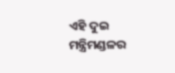ଏହି ଦୁଇ ମନ୍ତ୍ରିମଣ୍ଡଳର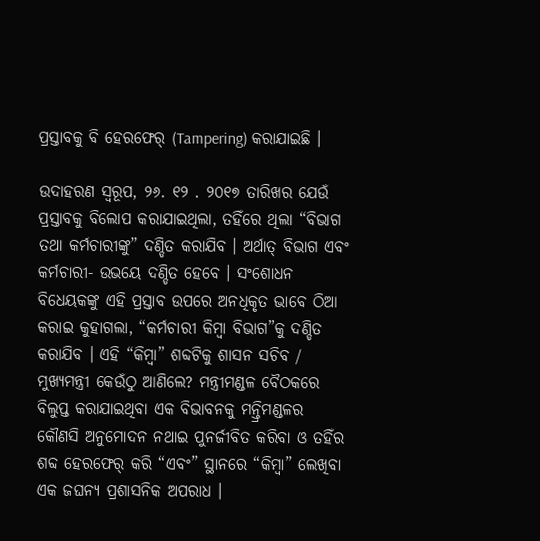ପ୍ରସ୍ତାବକୁ ବି ହେରଫେର୍ (Tampering) କରାଯାଇଛି ।

ଉଦାହରଣ ସ୍ଵରୂପ, ୨୬. ୧୨ . ୨୦୧୭ ତାରିଖର ଯେଉଁ ପ୍ରସ୍ତାବକୁ ବିଲୋପ କରାଯାଇଥିଲା, ତହିଁରେ ଥିଲା “ବିଭାଗ ତଥା କର୍ମଚାରୀଙ୍କୁ” ଦଣ୍ଡିତ କରାଯିବ । ଅର୍ଥାତ୍ ବିଭାଗ ଏବଂ କର୍ମଚାରୀ- ଉଭୟେ ଦଣ୍ଡିତ ହେବେ । ସଂଶୋଧନ ବିଧେୟକଙ୍କୁ ଏହି ପ୍ରସ୍ତାବ ଉପରେ ଅନଧିକୃତ ଭାବେ ଠିଆ କରାଇ କୁହାଗଲା, “କର୍ମଚାରୀ କିମ୍ବା ବିଭାଗ”କୁ ଦଣ୍ଡିତ କରାଯିବ । ଏହି “କିମ୍ବା” ଶବ୍ଦଟିକୁ ଶାସନ ସଚିବ / ମୁଖ୍ୟମନ୍ତ୍ରୀ କେଉଁଠୁ ଆଣିଲେ? ମନ୍ତ୍ରୀମଣ୍ଡଳ ବୈଠକରେ ବିଲୁପ୍ତ କରାଯାଇଥିବା ଏକ ବିଭାବନକୁ ମନ୍ତ୍ରିମଣ୍ଡଳର କୌଣସି ଅନୁମୋଦନ ନଥାଇ ପୁନର୍ଜୀବିତ କରିବା ଓ ତହିଁର ଶବ୍ଦ ହେରଫେର୍ କରି “ଏବଂ” ସ୍ଥାନରେ “କିମ୍ବା” ଲେଖିବା ଏକ ଜଘନ୍ୟ ପ୍ରଶାସନିକ ଅପରାଧ ।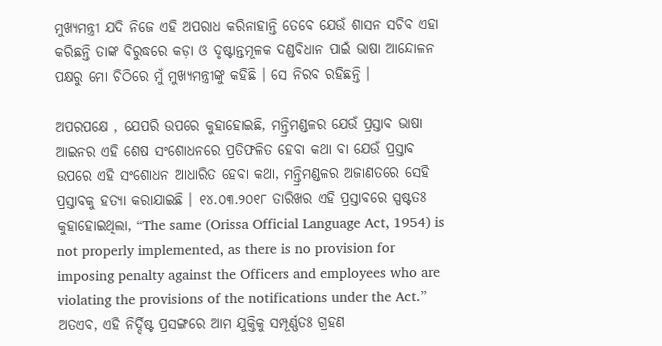ମୁଖ୍ୟମନ୍ତ୍ରୀ ଯଦି ନିଜେ ଏହି ଅପରାଧ କରିନାହାନ୍ତି ତେବେ ଯେଉଁ ଶାସନ ସଚିବ ଏହା କରିଛନ୍ତି ତାଙ୍କ ବିରୁଦ୍ଧରେ କଡ଼ା ଓ ଦୃଷ୍ଟାନ୍ତମୂଳକ ଦଣ୍ଡବିଧାନ ପାଇଁ ଭାଷା ଆନ୍ଦୋଳନ ପକ୍ଷରୁ ମୋ ଚିଠିରେ ମୁଁ ମୁଖ୍ୟମନ୍ତ୍ରୀଙ୍କୁ କହିଛି । ସେ ନିରବ ରହିଛନ୍ତି ।

ଅପରପକ୍ଷେ , ଯେପରି ଉପରେ କୁହାହୋଇଛି, ମନ୍ତ୍ରିମଣ୍ଡଳର ଯେଉଁ ପ୍ରସ୍ତାବ ଭାଷା ଆଇନର ଏହି ଶେଷ ସଂଶୋଧନରେ ପ୍ରତିଫଳିତ ହେବା କଥା ବା ଯେଉଁ ପ୍ରସ୍ତାବ ଉପରେ ଏହି ସଂଶୋଧନ ଆଧାରିତ ହେବା କଥା, ମନ୍ତ୍ରିମଣ୍ଡଳର ଅଜାଣତରେ ସେହି ପ୍ରସ୍ତାବକୁ ହତ୍ୟା କରାଯାଇଛି । ୧୪.୦୩.୨୦୧୮ ତାରିଖର ଏହି ପ୍ରସ୍ତାବରେ ସ୍ପଷ୍ଟତଃ କୁହାହୋଇଥିଲା, “The same (Orissa Official Language Act, 1954) is not properly implemented, as there is no provision for imposing penalty against the Officers and employees who are violating the provisions of the notifications under the Act.” ଅତଏବ, ଏହି ନିର୍ଦ୍ଦିଷ୍ଟ ପ୍ରସଙ୍ଗରେ ଆମ ଯୁକ୍ତିକୁ ସମ୍ପୂର୍ଣ୍ଣତଃ ଗ୍ରହଣ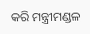କରି ମନ୍ତ୍ରୀମଣ୍ଡଳ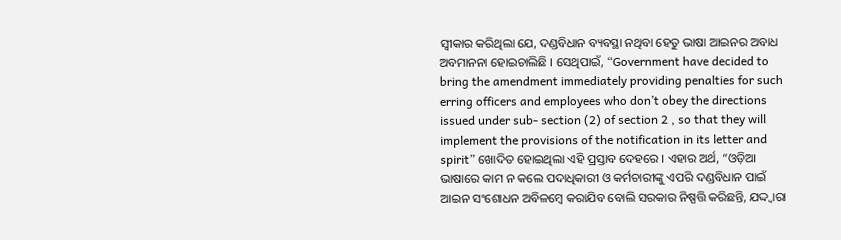ସ୍ବୀକାର କରିଥିଲା ଯେ, ଦଣ୍ଡବିଧାନ ବ୍ୟବସ୍ଥା ନଥିବା ହେତୁ ଭାଷା ଆଇନର ଅବାଧ ଅବମାନନା ହୋଇଚାଲିଛି । ସେଥିପାଇଁ, “Government have decided to bring the amendment immediately providing penalties for such erring officers and employees who don’t obey the directions issued under sub- section (2) of section 2 , so that they will implement the provisions of the notification in its letter and spirit” ଖୋଦିତ ହୋଇଥିଲା ଏହି ପ୍ରସ୍ତାବ ଦେହରେ । ଏହାର ଅର୍ଥ, “ଓଡ଼ିଆ ଭାଷାରେ କାମ ନ କଲେ ପଦାଧିକାରୀ ଓ କର୍ମଚାରୀଙ୍କୁ ଏପରି ଦଣ୍ଡବିଧାନ ପାଇଁ ଆଇନ ସଂଶୋଧନ ଅବିଳମ୍ବେ କରାଯିବ ବୋଲି ସରକାର ନିଷ୍ପତ୍ତି କରିଛନ୍ତି, ଯଦ୍ଦ୍ଵାରା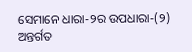ସେମାନେ ଧାରା-୨ର ଉପଧାରା-(୨) ଅନ୍ତର୍ଗତ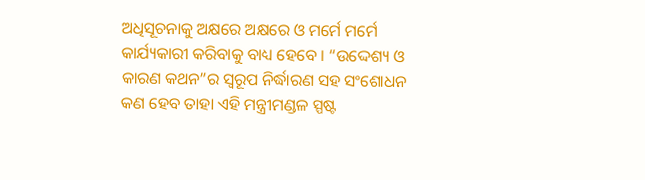ଅଧିସୂଚନାକୁ ଅକ୍ଷରେ ଅକ୍ଷରେ ଓ ମର୍ମେ ମର୍ମେ କାର୍ଯ୍ୟକାରୀ କରିବାକୁ ବାଧ୍ୟ ହେବେ । “ଉଦ୍ଦେଶ୍ୟ ଓ କାରଣ କଥନ”ର ସ୍ବରୂପ ନିର୍ଦ୍ଧାରଣ ସହ ସଂଶୋଧନ କଣ ହେବ ତାହା ଏହି ମନ୍ତ୍ରୀମଣ୍ଡଳ ସ୍ପଷ୍ଟ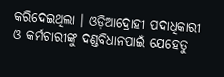କରିଦେଇଥିଲା । ଓଡ଼ିଆଦ୍ରୋହୀ ପଦାଧିକାରୀ ଓ କର୍ମଚାରୀଙ୍କୁ ଦଣ୍ଡବିଧାନପାଇଁ ଯେହେତୁ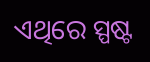ଏଥିରେ ସ୍ପଷ୍ଟ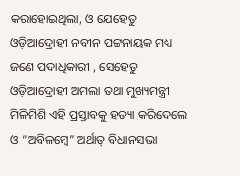କରାହୋଇଥିଲା, ଓ ଯେହେତୁ ଓଡ଼ିଆଦ୍ରୋହୀ ନବୀନ ପଟ୍ଟନାୟକ ମଧ୍ୟ ଜଣେ ପଦାଧିକାରୀ , ସେହେତୁ ଓଡ଼ିଆଦ୍ରୋହୀ ଅମଲା ତଥା ମୁଖ୍ୟମନ୍ତ୍ରୀ ମିଳିମିଶି ଏହି ପ୍ରସ୍ତାବକୁ ହତ୍ୟା କରିଦେଲେ ଓ “ଅବିଳମ୍ବେ” ଅର୍ଥାତ୍ ବିଧାନସଭା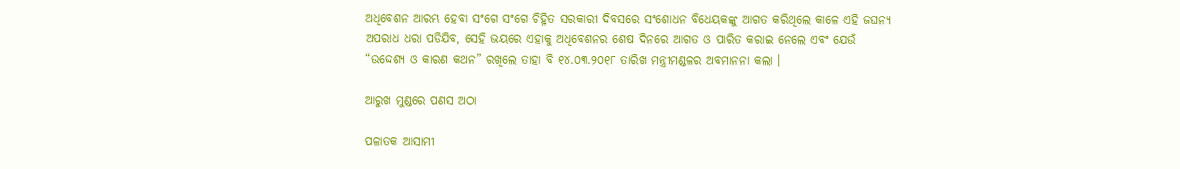ଅଧିବେଶନ ଆରମ୍ଭ ହେବା ସଂଗେ ସଂଗେ ଚିହ୍ନିତ ସରକାରୀ ଦିବସରେ ସଂଶୋଧନ ବିଧେୟକଙ୍କୁ ଆଗତ କରିଥିଲେ କାଳେ ଏହି ଜଘନ୍ୟ ଅପରାଧ ଧରା ପଡିଯିବ, ସେହି ଭୟରେ ଏହାକୁ ଅଧିବେଶନର ଶେଷ ଦିନରେ ଆଗତ ଓ ପାରିତ କରାଇ ନେଲେ ଏବଂ ଯେଉଁ “ଉଦ୍ଦେଶ୍ୟ ଓ କାରଣ କଥନ” ରଖିଲେ ତାହା ବି ୧୪.୦୩.୨୦୧୮ ତାରିଖ ମନ୍ତ୍ରୀମଣ୍ଡଳର ଅବମାନନା କଲା ।

ଆରୁଖ ମୁଣ୍ଡରେ ପଣସ ଅଠା

ପଳାତକ ଆସାମୀ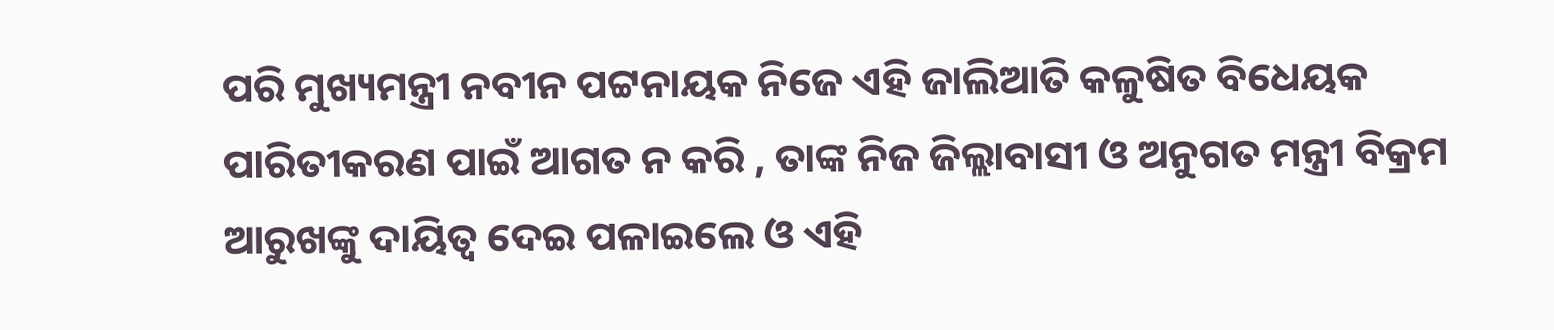ପରି ମୁଖ୍ୟମନ୍ତ୍ରୀ ନବୀନ ପଟ୍ଟନାୟକ ନିଜେ ଏହି ଜାଲିଆତି କଳୁଷିତ ବିଧେୟକ ପାରିତୀକରଣ ପାଇଁ ଆଗତ ନ କରି , ତାଙ୍କ ନିଜ ଜିଲ୍ଲାବାସୀ ଓ ଅନୁଗତ ମନ୍ତ୍ରୀ ବିକ୍ରମ ଆରୁଖଙ୍କୁ ଦାୟିତ୍ବ ଦେଇ ପଳାଇଲେ ଓ ଏହି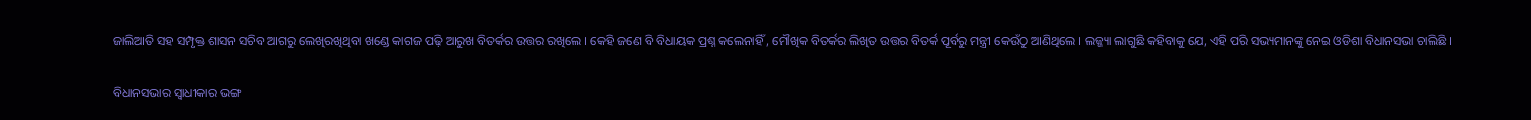ଜାଲିଆତି ସହ ସମ୍ପୃକ୍ତ ଶାସନ ସଚିବ ଆଗରୁ ଲେଖିରଖିଥିବା ଖଣ୍ଡେ କାଗଜ ପଢ଼ି ଆରୁଖ ବିତର୍କର ଉତ୍ତର ରଖିଲେ । କେହି ଜଣେ ବି ବିଧାୟକ ପ୍ରଶ୍ନ କଲେନାହିଁ , ମୌଖିକ ବିତର୍କର ଲିଖିତ ଉତ୍ତର ବିତର୍କ ପୂର୍ବରୁ ମନ୍ତ୍ରୀ କେଉଁଠୁ ଆଣିଥିଲେ । ଲଜ୍ଜ୍ୟା ଲାଗୁଛି କହିବାକୁ ଯେ, ଏହି ପରି ସଭ୍ୟମାନଙ୍କୁ ନେଇ ଓଡିଶା ବିଧାନସଭା ଚାଲିଛି ।

ବିଧାନସଭାର ସ୍ବାଧୀକାର ଭଙ୍ଗ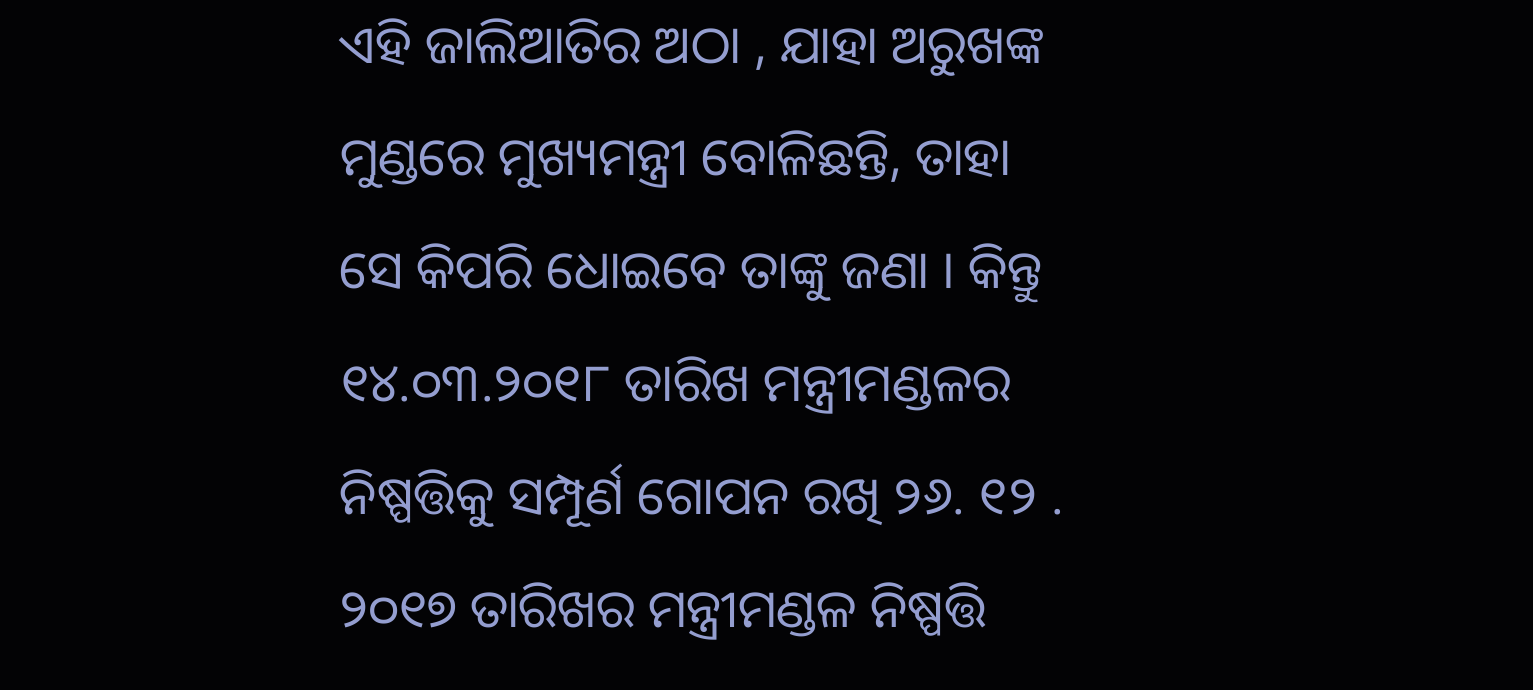ଏହି ଜାଲିଆତିର ଅଠା , ଯାହା ଅରୁଖଙ୍କ ମୁଣ୍ଡରେ ମୁଖ୍ୟମନ୍ତ୍ରୀ ବୋଳିଛନ୍ତି, ତାହା ସେ କିପରି ଧୋଇବେ ତାଙ୍କୁ ଜଣା । କିନ୍ତୁ ୧୪.୦୩.୨୦୧୮ ତାରିଖ ମନ୍ତ୍ରୀମଣ୍ଡଳର ନିଷ୍ପତ୍ତିକୁ ସମ୍ପୂର୍ଣ ଗୋପନ ରଖି ୨୬. ୧୨ . ୨୦୧୭ ତାରିଖର ମନ୍ତ୍ରୀମଣ୍ଡଳ ନିଷ୍ପତ୍ତି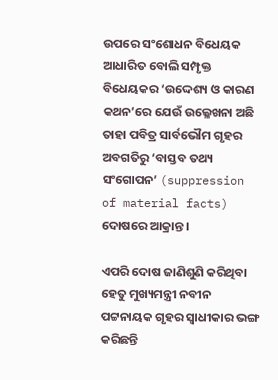ଉପରେ ସଂଶୋଧନ ବିଧେୟକ ଆଧାରିତ ବୋଲି ସମ୍ପୃକ୍ତ ବିଧେୟକର ‘ଉଦ୍ଦେଶ୍ୟ ଓ କାରଣ କଥନ’ରେ ଯେଉଁ ଉଲ୍ଳେଖନା ଅଛି ତାହା ପବିତ୍ର ସାର୍ବଭୌମ ଗୃହର ଅବଗତିରୁ ‘ବାସ୍ତବ ତଥ୍ୟ ସଂଗୋପନ’ (suppression of material facts) ଦୋଷରେ ଆକ୍ରାନ୍ତ ।

ଏପରି ଦୋଷ ଜାଣିଶୁଣି କରିଥିବା ହେତୁ ମୁଖ୍ୟମନ୍ତ୍ରୀ ନବୀନ ପଟ୍ଟନାୟକ ଗୃହର ସ୍ବାଧୀକାର ଭଙ୍ଗ କରିଛନ୍ତି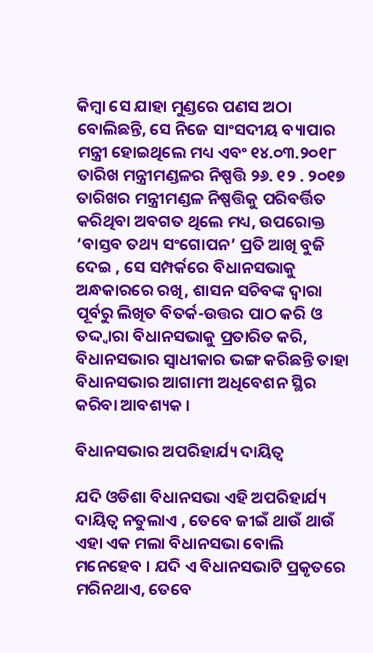କିମ୍ବା ସେ ଯାହା ମୁଣ୍ଡରେ ପଣସ ଅଠା ବୋଲିଛନ୍ତି, ସେ ନିଜେ ସାଂସଦୀୟ ବ୍ୟାପାର ମନ୍ତ୍ରୀ ହୋଇଥିଲେ ମଧ୍ୟ ଏବଂ ୧୪.୦୩.୨୦୧୮ ତାରିଖ ମନ୍ତ୍ରୀମଣ୍ଡଳର ନିଷ୍ପତ୍ତି ୨୬. ୧୨ . ୨୦୧୭ ତାରିଖର ମନ୍ତ୍ରୀମଣ୍ଡଳ ନିଷ୍ପତ୍ତିକୁ ପରିବର୍ତ୍ତିତ କରିଥିବା ଅବଗତ ଥିଲେ ମଧ୍ୟ, ଉପରୋକ୍ତ ‘ବାସ୍ତବ ତଥ୍ୟ ସଂଗୋପନ’ ପ୍ରତି ଆଖି ବୁଜି ଦେଇ , ସେ ସମ୍ପର୍କରେ ବିଧାନସଭାକୁ ଅନ୍ଧକାରରେ ରଖି, ଶାସନ ସଚିବଙ୍କ ଦ୍ଵାରା ପୂର୍ବରୁ ଲିଖିତ ବିତର୍କ-ଉତ୍ତର ପାଠ କରି ଓ ତଦ୍ଦ୍ଵାରା ବିଧାନସଭାକୁ ପ୍ରତାରିତ କରି, ବିଧାନସଭାର ସ୍ବାଧୀକାର ଭଙ୍ଗ କରିଛନ୍ତି ତାହା ବିଧାନସଭାର ଆଗାମୀ ଅଧିବେଶନ ସ୍ଥିର କରିବା ଆବଶ୍ୟକ ।

ବିଧାନସଭାର ଅପରିହାର୍ଯ୍ୟ ଦାୟିତ୍ବ

ଯଦି ଓଡିଶା ବିଧାନସଭା ଏହି ଅପରିହାର୍ଯ୍ୟ ଦାୟିତ୍ବ ନତୁଲାଏ , ତେବେ ଜୀଇଁ ଥାଉଁ ଥାଉଁ ଏହା ଏକ ମଲା ବିଧାନସଭା ବୋଲି ମନେହେବ । ଯଦି ଏ ବିଧାନସଭାଟି ପ୍ରକୃତରେ ମରିନଥାଏ, ତେବେ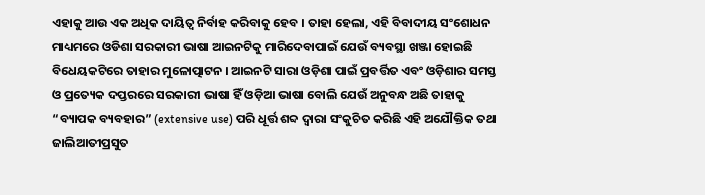ଏହାକୁ ଆଉ ଏକ ଅଧିକ ଦାୟିତ୍ବ ନିର୍ବାହ କରିବାକୁ ହେବ । ତାହା ହେଲା, ଏହି ବିବାଦୀୟ ସଂଶୋଧନ ମାଧ୍ୟମରେ ଓଡିଶା ସରକାରୀ ଭାଷା ଆଇନଟିକୁ ମାରିଦେବାପାଇଁ ଯେଉଁ ବ୍ୟବସ୍ଥା ଖଞ୍ଜା ହୋଇଛି ବିଧେୟକଟିରେ ତାହାର ମୁଳୋତ୍ପାଟନ । ଆଇନଟି ସାରା ଓଡ଼ିଶା ପାଇଁ ପ୍ରବର୍ତ୍ତିତ ଏବଂ ଓଡ଼ିଶାର ସମସ୍ତ ଓ ପ୍ରତ୍ୟେକ ଦପ୍ତରରେ ସରକାରୀ ଭାଷା ହିଁ ଓଡ଼ିଆ ଭାଷା ବୋଲି ଯେଉଁ ଅନୁବନ୍ଧ ଅଛି ତାହାକୁ “ବ୍ୟାପକ ବ୍ୟବହାର” (extensive use) ପରି ଧୂର୍ତ୍ତ ଶବ୍ଦ ଦ୍ଵାରା ସଂକୁଚିତ କରିଛି ଏହି ଅଯୌକ୍ତିକ ତଥା ଜାଲିଆତୀପ୍ରସୁତ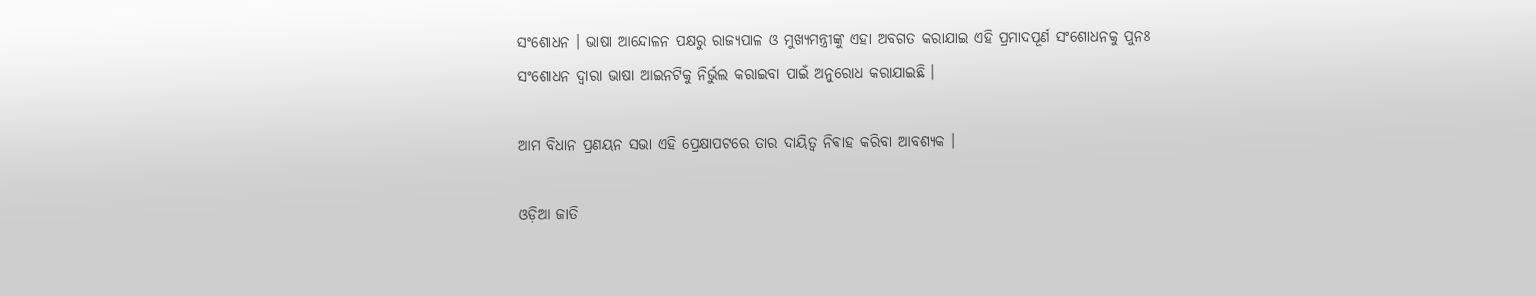ସଂଶୋଧନ । ଭାଷା ଆନ୍ଦୋଳନ ପକ୍ଷରୁ ରାଜ୍ୟପାଳ ଓ ମୁଖ୍ୟମନ୍ତ୍ରୀଙ୍କୁ ଏହା ଅବଗତ କରାଯାଇ ଏହି ପ୍ରମାଦପୂର୍ଣ ସଂଶୋଧନକୁ ପୁନଃ ସଂଶୋଧନ ଦ୍ଵାରା ଭାଷା ଆଇନଟିକୁ ନିର୍ଭୁଲ କରାଇବା ପାଇଁ ଅନୁରୋଧ କରାଯାଇଛି ।

ଆମ ବିଧାନ ପ୍ରଣୟନ ସଭା ଏହି ପ୍ରେକ୍ଷାପଟରେ ତାର ଦାୟିତ୍ବ ନିଵାହ କରିବା ଆବଶ୍ୟକ ।

ଓଡ଼ିଆ ଜାତି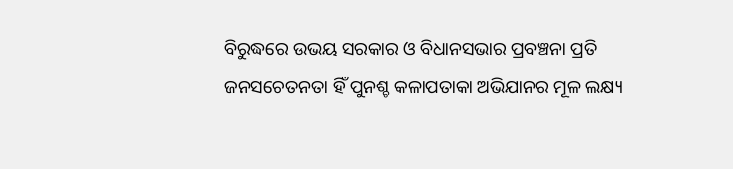ବିରୁଦ୍ଧରେ ଉଭୟ ସରକାର ଓ ବିଧାନସଭାର ପ୍ରବଞ୍ଚନା ପ୍ରତି ଜନସଚେତନତା ହିଁ ପୁନଶ୍ଚ କଳାପତାକା ଅଭିଯାନର ମୂଳ ଲକ୍ଷ୍ୟ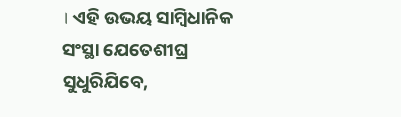। ଏହି ଉଭୟ ସାମ୍ବିଧାନିକ ସଂସ୍ଥା ଯେତେଶୀଘ୍ର ସୁଧୁରିଯିବେ,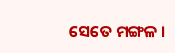ସେତେ ମଙ୍ଗଳ ।